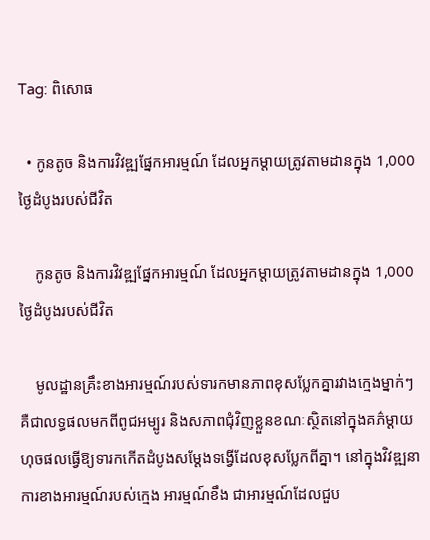Tag: ពិសោធ

  • កូនតូច និងការវិវឌ្ឍផ្នែកអារម្មណ៍ ដែលអ្នកម្ដាយត្រូវតាមដានក្នុង 1,000ថ្ងៃដំបូងរបស់ជីវិត

    កូនតូច និងការវិវឌ្ឍផ្នែកអារម្មណ៍ ដែលអ្នកម្ដាយត្រូវតាមដានក្នុង 1,000ថ្ងៃដំបូងរបស់ជីវិត

    មូលដ្ឋានគ្រឹះខាងអារម្មណ៍របស់ទារកមានភាពខុសប្លែកគ្នារវាងក្មេងម្នាក់ៗ គឺជាលទ្ធផលមកពីពូជអម្បូរ និងសភាពជុំវិញខ្លួនខណៈស្ថិតនៅក្នុងគភ៌ម្ដាយ ហុចផលធ្វើឱ្យទារកកើតដំបូងសម្ដែងទង្វើដែលខុសប្លែកពីគ្នា។ នៅក្នុងវិវឌ្ឍនាការខាងអារម្មណ៍របស់ក្មេង អារម្មណ៍ខឹង ជាអារម្មណ៍ដែលជួប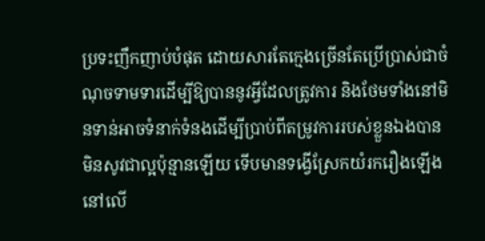ប្រទះញឹកញាប់បំផុត ដោយសារតែក្មេងច្រើនតែប្រើប្រាស់ជាចំណុចទាមទារដើម្បីឱ្យបាននូវអ្វីដែលត្រូវការ និងថែមទាំងនៅមិនទាន់អាចទំនាក់ទំនងដើម្បីប្រាប់ពីតម្រូវការរបស់ខ្លួនឯងបានមិនសូវជាល្អប៉ុន្មានឡើយ ទើបមានទង្វើស្រែកយំរករឿងឡើងនៅលើ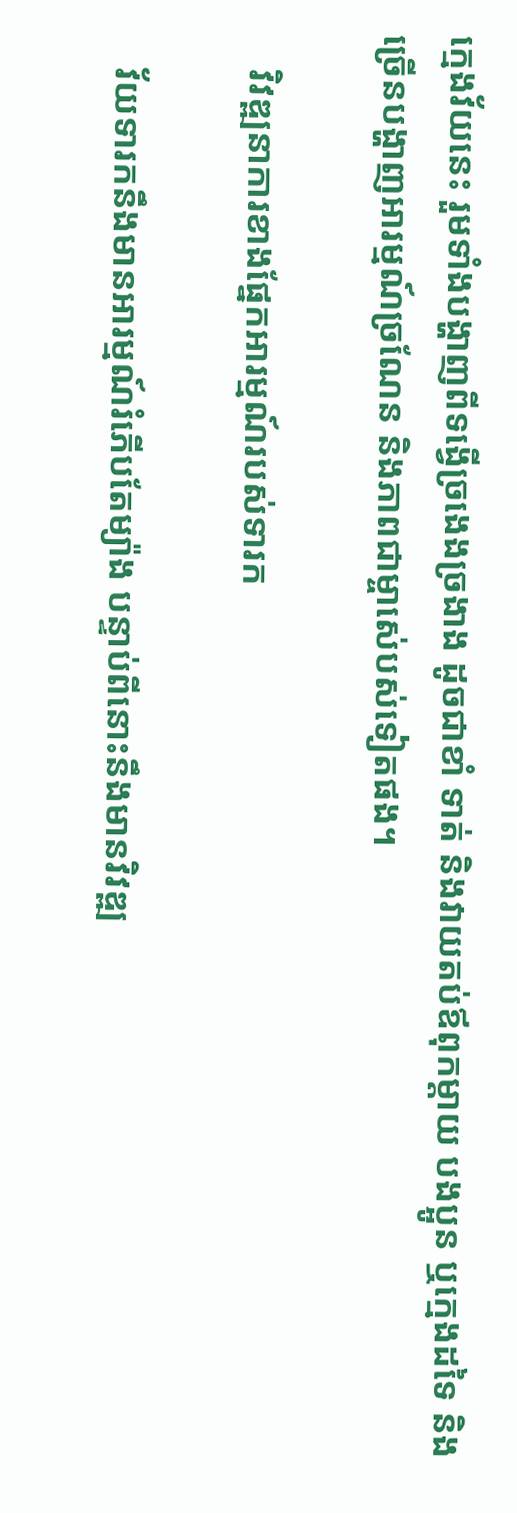ក្មេងវ័យនេះ រួមទាំងបង្ហាញពីទង្វើច្រងេងច្រងាង ដូចជាខាំ ទាត់ និងវាយតប់ឪពុកម្ដាយ បងប្អូន ឬក្មេងដទៃ និងច្រើនបង្ហាញអារម្មណ៍ច្រណែន និងភាពជាម្ចាស់េបស់ទៀតផង។

    វិវឌ្ឍនាការខាងផ្នែកអារម្មណ៍របស់ទារក

    វ័យទារកនឹងមានអារម្មណ៍រំភើបតែម្យ៉ាង បន្ទាប់ពីនោះនឹងមានវិវឌ្ឍ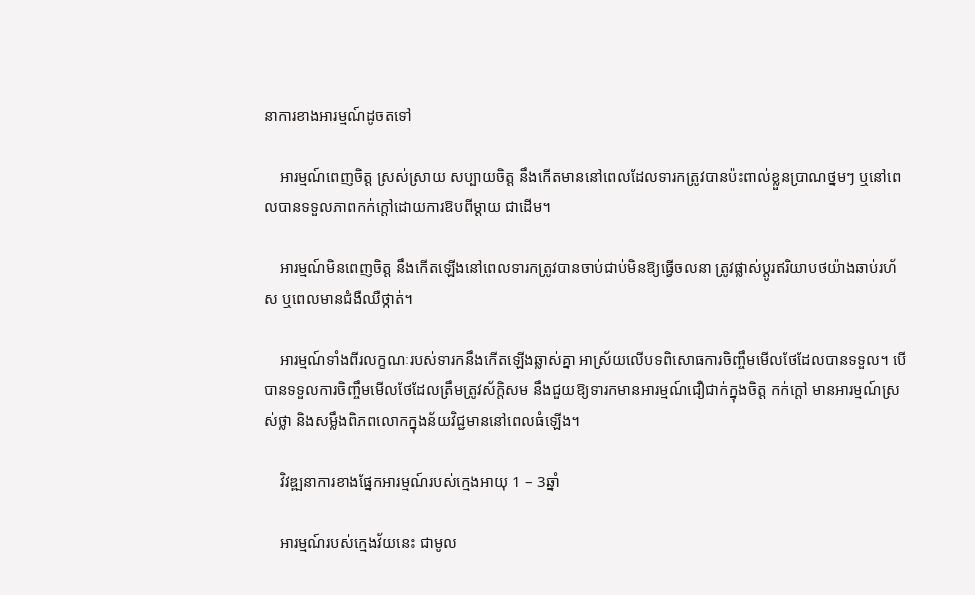នាការខាងអារម្មណ៍ដូចតទៅ

    អារម្មណ៍ពេញចិត្ត ស្រស់ស្រាយ សប្បាយចិត្ត នឹងកើតមាននៅពេលដែលទារកត្រូវបានប៉ះពាល់ខ្លួនប្រាណថ្នមៗ ឬនៅពេលបានទទួលភាពកក់ក្ដៅដោយការឱបពីម្ដាយ ជាដើម។

    អារម្មណ៍មិនពេញចិត្ត នឹងកើតឡើងនៅពេលទារកត្រូវបានចាប់ជាប់មិនឱ្យធ្វើចលនា ត្រូវផ្លាស់ប្ដូរឥរិយាបថយ៉ាងឆាប់រហ័ស ឬពេលមានជំងឺឈឺថ្កាត់។

    អារម្មណ៍ទាំងពីរលក្ខណៈរបស់ទារកនឹងកើតឡើងឆ្លាស់គ្នា អាស្រ័យលើបទពិសោធការចិញ្ចឹមមើលថែដែលបានទទួល។ បើបានទទួលការចិញ្ចឹមមើលថែដែលត្រឹមត្រូវស័ក្តិសម នឹងជួយឱ្យទារកមានអារម្មណ៍ជឿជាក់ក្នុងចិត្ត កក់ក្ដៅ មានអារម្មណ៍ស្រស់ថ្លា និងសម្លឹងពិភពលោកក្នុងន័យវិជ្ជមាននៅពេលធំឡើង។

    វិវឌ្ឍនាការខាងផ្នែកអារម្មណ៍របស់ក្មេងអាយុ 1 – 3ឆ្នាំ

    អារម្មណ៍របស់ក្មេងវ័យនេះ ជាមូល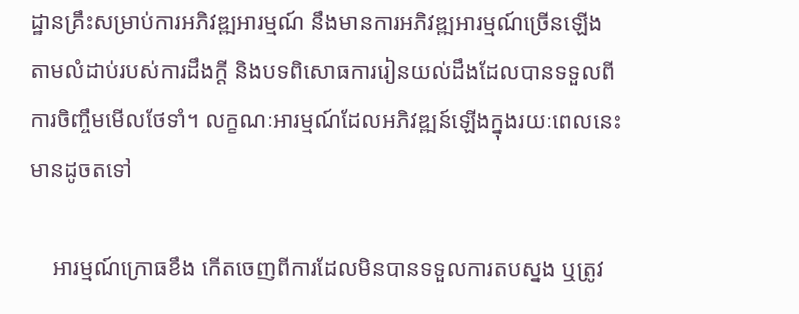ដ្ឋានគ្រឹះសម្រាប់ការអភិវឌ្ឍអារម្មណ៍ នឹងមានការអភិវឌ្ឍអារម្មណ៍ច្រើនឡើងតាមលំដាប់របស់ការដឹងក្ដី និងបទពិសោធការរៀនយល់ដឹងដែលបានទទួលពីការចិញ្ចឹមមើលថែទាំ។ លក្ខណៈអារម្មណ៍ដែលអភិវឌ្ឍន៍ឡើងក្នុងរយៈពេលនេះ មានដូចតទៅ

    អារម្មណ៍ក្រោធខឹង កើតចេញពីការដែលមិនបានទទួលការតបស្នង ឬត្រូវ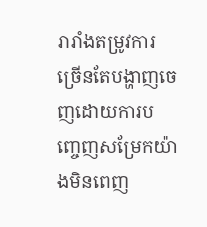រារាំងតម្រូវការ ច្រើនតែបង្ហាញចេញដោយការបញ្ចេញសម្រែកយ៉ាងមិនពេញ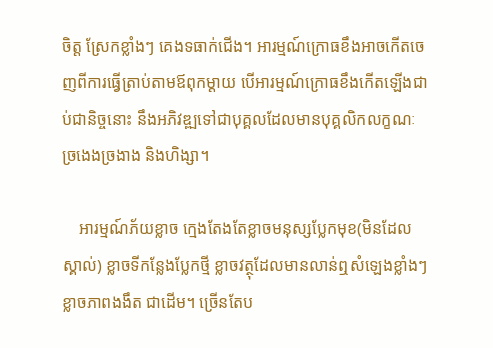ចិត្ត ស្រែកខ្លាំងៗ គេងទធាក់ជើង។ អារម្មណ៍ក្រោធខឹងអាចកើតចេញពីការធ្វើត្រាប់តាមឪពុកម្ដាយ បើអារម្មណ៍ក្រោធខឹងកើតឡើងជាប់ជានិច្ចនោះ នឹងអភិវឌ្ឍទៅជាបុគ្គលដែលមានបុគ្គលិកលក្ខណៈច្រងេងច្រងាង និងហិង្សា។

    អារម្មណ៍ភ័យខ្លាច ក្មេងតែងតែខ្លាចមនុស្សប្លែកមុខ(មិនដែលស្គាល់) ខ្លាចទីកន្លែងប្លែកថ្មី ខ្លាចវត្ថុដែលមានលាន់ឮសំឡេងខ្លាំងៗ ខ្លាចភាពងងឹត ជាដើម។ ច្រើនតែប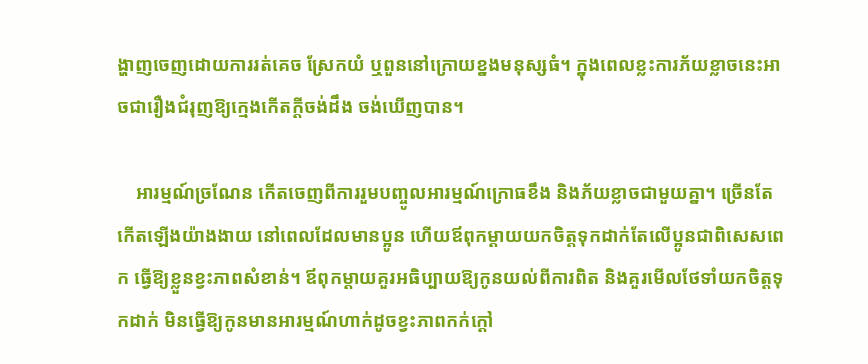ង្ហាញចេញដោយការរត់គេច ស្រែកយំ ឬពួននៅក្រោយខ្នងមនុស្សធំ។ ក្នុងពេលខ្លះការភ័យខ្លាចនេះអាចជារឿងជំរុញឱ្យក្មេងកើតក្ដីចង់ដឹង ចង់ឃើញបាន។

    អារម្មណ៍ច្រណែន កើតចេញពីការរួមបញ្ចូលអារម្មណ៍ក្រោធខឹង និងភ័យខ្លាចជាមួយគ្នា។ ច្រើនតែកើតឡើងយ៉ាងងាយ នៅពេលដែលមានប្អូន ហើយឪពុកម្ដាយយកចិត្តទុកដាក់តែលើប្អូនជាពិសេសពេក ធ្វើឱ្យខ្លួនខ្វះភាពសំខាន់។ ឪពុកម្ដាយគួរអធិប្បាយឱ្យកូនយល់ពីការពិត និងគួរមើលថែទាំយកចិត្តទុកដាក់ មិនធ្វើឱ្យកូនមានអារម្មណ៍ហាក់ដូចខ្វះភាពកក់ក្ដៅ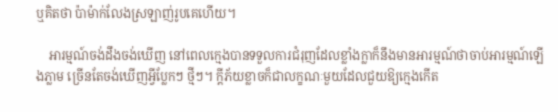ឬគិតថា ប៉ាម៉ាក់លែងស្រឡាញ់រូបគេហើយ។

    អារម្មណ៍ចង់ដឹងចង់ឃើញ នៅពេលក្មេងបានទទួលការជំរុញដែលខ្លាំងក្លាក៏នឹងមានអារម្មណ៍ថាចាប់អារម្មណ៍ឡើងភ្លាម ច្រើនតែចង់ឃើញអ្វីប្លែកៗ ថ្មីៗ។ ក្ដីភ័យខ្លាចក៏ជាលក្ខណៈមួយដែលជួយឱ្យក្មេងកើត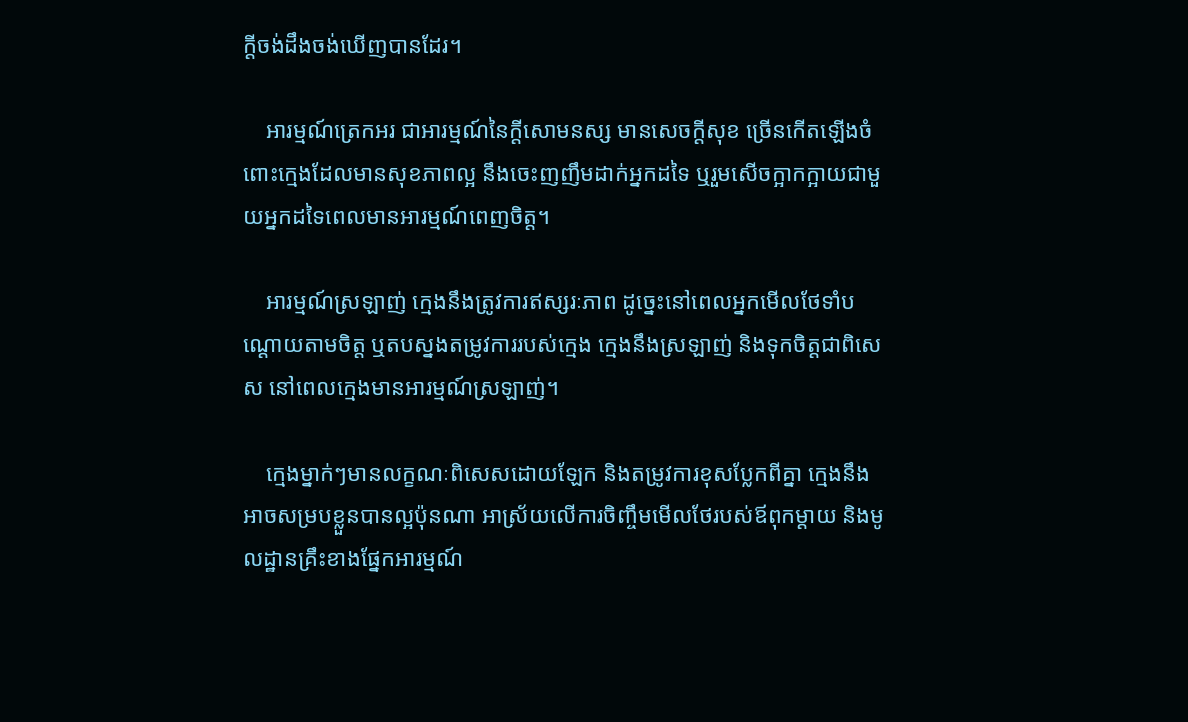ក្ដីចង់ដឹងចង់ឃើញបានដែរ។

    អារម្មណ៍ត្រេកអរ ជាអារម្មណ៍នៃក្ដីសោមនស្ស មានសេចក្ដីសុខ ច្រើនកើតឡើងចំពោះក្មេងដែលមានសុខភាពល្អ នឹងចេះញញឹមដាក់អ្នកដទៃ ឬរួមសើចក្អាកក្អាយជាមួយអ្នកដទៃពេលមានអារម្មណ៍ពេញចិត្ត។

    អារម្មណ៍ស្រឡាញ់ ក្មេងនឹងត្រូវការឥស្សរៈភាព ដូច្នេះនៅពេលអ្នកមើលថែទាំបណ្ដោយតាមចិត្ត ឬតបស្នងតម្រូវការរបស់ក្មេង ក្មេងនឹងស្រឡាញ់ និងទុកចិត្តជាពិសេស នៅពេលក្មេងមានអារម្មណ៍ស្រឡាញ់។

    ក្មេងម្នាក់ៗមានលក្ខណៈពិសេសដោយឡែក និងតម្រូវការខុសប្លែកពីគ្នា ក្មេងនឹងអាចសម្របខ្លួនបានល្អប៉ុនណា អាស្រ័យលើការចិញ្ចឹមមើលថែរបស់ឪពុកម្ដាយ និងមូលដ្ឋានគ្រឹះខាងផ្នែកអារម្មណ៍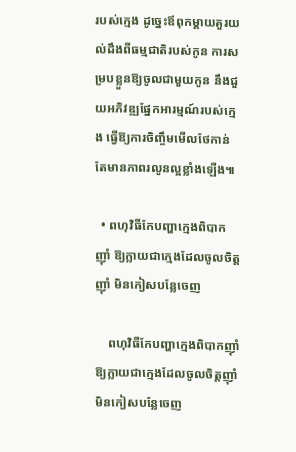របស់ក្មេង ដូច្នេះឪពុកម្ដាយគួរយល់ដឹងពីធម្មជាតិរបស់កូន ការសម្របខ្លួនឱ្យចូលជាមួយកូន នឹងជួយអភិវឌ្ឍផ្នែកអារម្មណ៍របស់ក្មេង ធ្វើឱ្យការចិញ្ចឹមមើលថែកាន់តែមានភាពរលូនល្អខ្លាំងឡើង៕

  • ពហុវិធីកែបញ្ហាក្មេងពិបាកញ៉ាំ ឱ្យក្លាយជាក្មេងដែលចូលចិត្តញ៉ាំ មិនកៀសបន្លែចេញ

    ពហុវិធីកែបញ្ហាក្មេងពិបាកញ៉ាំ ឱ្យក្លាយជាក្មេងដែលចូលចិត្តញ៉ាំ មិនកៀសបន្លែចេញ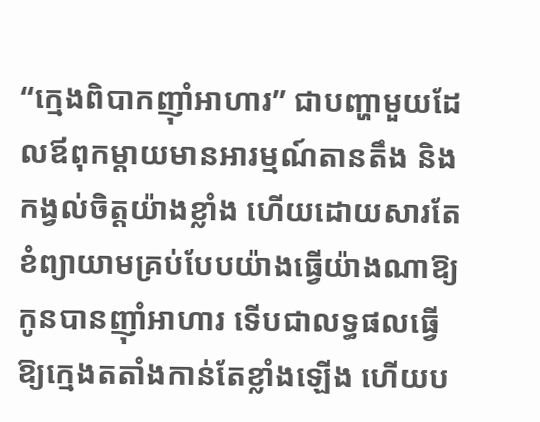“ក្មេងពិបាកញ៉ាំអាហារ” ជាបញ្ហាមួយដែលឪពុកម្ដាយមានអារម្មណ៍តានតឹង និងកង្វល់ចិត្តយ៉ាងខ្លាំង ហើយដោយសារតែខំព្យាយាមគ្រប់បែបយ៉ាងធ្វើយ៉ាងណាឱ្យកូនបានញ៉ាំអាហារ ទើបជាលទ្ធផលធ្វើឱ្យក្មេងតតាំងកាន់តែខ្លាំងឡើង ហើយប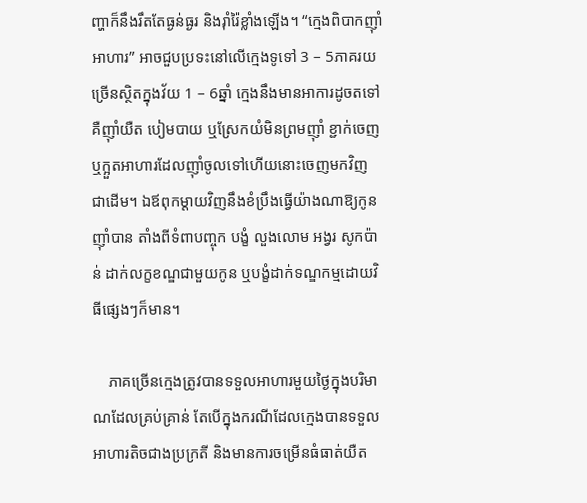ញ្ហាក៏នឹងរឹតតែធ្ងន់ធ្ងរ និងរ៉ាំរ៉ៃខ្លាំងឡើង។ “ក្មេងពិបាកញ៉ាំអាហារ” អាចជួបប្រទះនៅលើក្មេងទូទៅ 3 – 5ភាគរយច្រើនស្ថិតក្នុងវ័យ 1 – 6ឆ្នាំ ក្មេងនឹងមានអាការដូចតទៅ គឺញ៉ាំយឺត បៀមបាយ ឬស្រែកយំមិនព្រមញ៉ាំ ខ្ជាក់ចេញ ឬក្អួតអាហារដែលញ៉ាំចូលទៅហើយនោះចេញមកវិញ ជាដើម។ ឯឪពុកម្ដាយវិញនឹងខំប្រឹងធ្វើយ៉ាងណាឱ្យកូនញ៉ាំបាន តាំងពីទំពាបញ្ចុក បង្ខំ លួងលោម អង្វរ សូកប៉ាន់ ដាក់លក្ខខណ្ឌជាមួយកូន ឬបង្ខំដាក់ទណ្ឌកម្មដោយវិធីផ្សេងៗក៏មាន។

    ភាគច្រើនក្មេងត្រូវបានទទួលអាហារមួយថ្ងៃក្នុងបរិមាណដែលគ្រប់គ្រាន់ តែបើក្នុងករណីដែលក្មេងបានទទួលអាហារតិចជាងប្រក្រតី និងមានការចម្រើនធំធាត់យឺត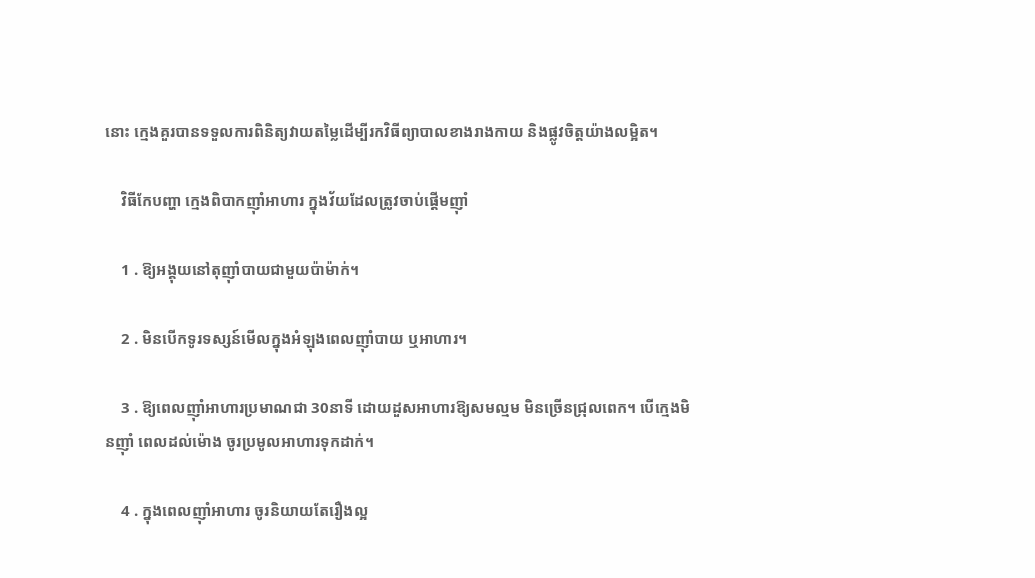នោះ ក្មេងគួរបានទទួលការពិនិត្យវាយតម្លៃដើម្បីរកវិធីព្យាបាលខាងរាងកាយ និងផ្លូវចិត្តយ៉ាងលម្អិត។

    វិធីកែបញ្ហា ក្មេងពិបាកញ៉ាំអាហារ ក្នុងវ័យដែលត្រូវចាប់ផ្ដើមញ៉ាំ

    1 . ឱ្យអង្គុយនៅតុញ៉ាំបាយជាមួយប៉ាម៉ាក់។

    2 . មិនបើកទូរទស្សន៍មើលក្នុងអំឡុងពេលញ៉ាំបាយ ឬអាហារ។

    3 . ឱ្យពេលញ៉ាំអាហារប្រមាណជា 30នាទី ដោយដួសអាហារឱ្យសមល្មម មិនច្រើនជ្រុលពេក។ បើក្មេងមិនញ៉ាំ ពេលដល់ម៉ោង ចូរប្រមូលអាហារទុកដាក់។

    4 . ក្នុងពេលញ៉ាំអាហារ ចូរនិយាយតែរឿងល្អ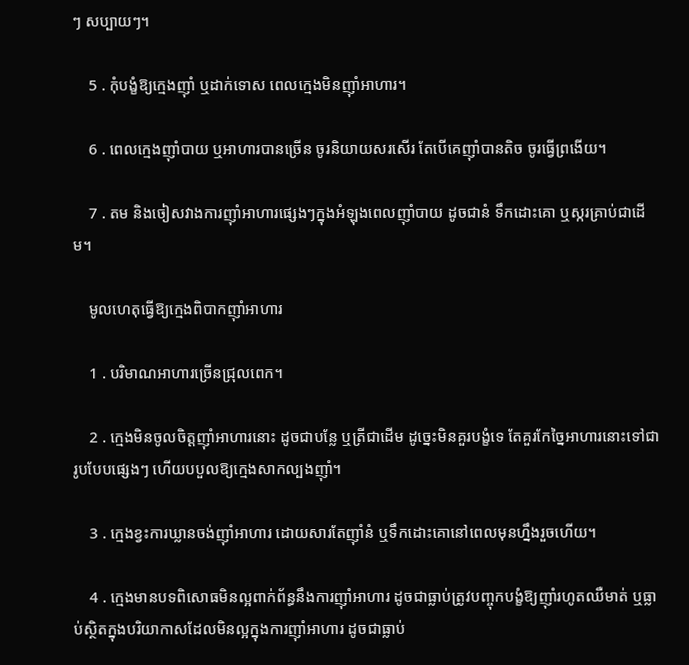ៗ សប្បាយៗ។

    5 . កុំបង្ខំឱ្យក្មេងញ៉ាំ ឬដាក់ទោស ពេលក្មេងមិនញ៉ាំអាហារ។

    6 . ពេលក្មេងញ៉ាំបាយ ឬអាហារបានច្រើន ចូរនិយាយសរសើរ តែបើគេញ៉ាំបានតិច ចូរធ្វើព្រងើយ។

    7 . តម និងចៀសវាងការញ៉ាំអាហារផ្សេងៗក្នុងអំឡុងពេលញ៉ាំបាយ ដូចជានំ ទឹកដោះគោ ឬស្ករគ្រាប់ជាដើម។

    មូលហេតុធ្វើឱ្យក្មេងពិបាកញ៉ាំអាហារ

    1 . បរិមាណអាហារច្រើនជ្រុលពេក។

    2 . ក្មេងមិនចូលចិត្តញ៉ាំអាហារនោះ ដូចជាបន្លែ ឬត្រីជាដើម ដូច្នេះមិនគួរបង្ខំទេ តែគួរកែច្នៃអាហារនោះទៅជារូបបែបផ្សេងៗ ហើយបបួលឱ្យក្មេងសាកល្បងញ៉ាំ។

    3 . ក្មេងខ្វះការឃ្លានចង់ញ៉ាំអាហារ ដោយសារតែញ៉ាំនំ ឬទឹកដោះគោនៅពេលមុនហ្នឹងរួចហើយ។

    4 . ក្មេងមានបទពិសោធមិនល្អពាក់ព័ន្ធនឹងការញ៉ាំអាហារ ដូចជាធ្លាប់ត្រូវបញ្ចុកបង្ខំឱ្យញ៉ាំរហូតឈឺមាត់ ឬធ្លាប់ស្ថិតក្នុងបរិយាកាសដែលមិនល្អក្នុងការញ៉ាំអាហារ ដូចជាធ្លាប់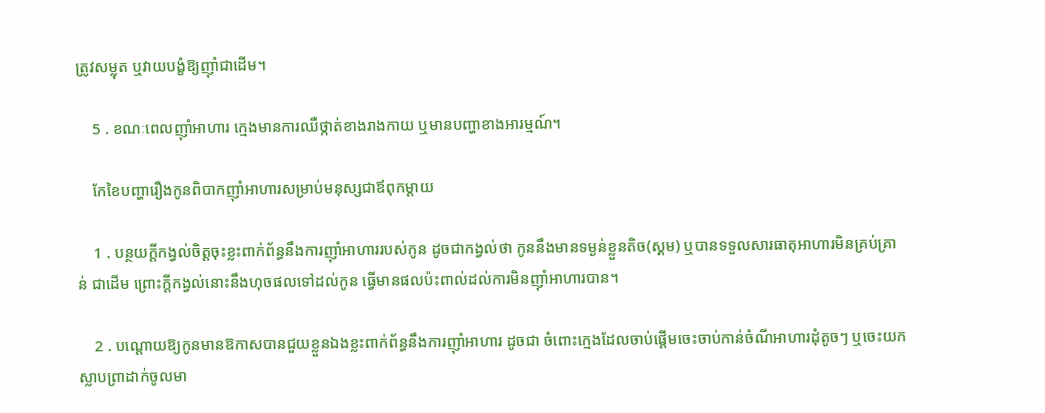ត្រូវសម្លុត ឬវាយបង្ខំឱ្យញ៉ាំជាដើម។

    5 . ខណៈពេលញ៉ាំអាហារ ក្មេងមានការឈឺថ្កាត់ខាងរាងកាយ ឬមានបញ្ហាខាងអារម្មណ៍។

    កែខៃបញ្ហារឿងកូនពិបាកញ៉ាំអាហារសម្រាប់មនុស្សជាឪពុកម្ដាយ

    1 . បន្ថយក្ដីកង្វល់ចិត្តចុះខ្លះពាក់ព័ន្ធនឹងការញ៉ាំអាហាររបស់កូន ដូចជាកង្វល់ថា កូននឹងមានទម្ងន់ខ្លួនតិច(ស្គម) ឬបានទទួលសារធាតុអាហារមិនគ្រប់គ្រាន់ ជាដើម ព្រោះក្ដីកង្វល់នោះនឹងហុចផលទៅដល់កូន ធ្វើមានផលប៉ះពាល់ដល់ការមិនញ៉ាំអាហារបាន។

    2 . បណ្ដោយឱ្យកូនមានឱកាសបានជួយខ្លួនឯងខ្លះពាក់ព័ន្ធនឹងការញ៉ាំអាហារ ដូចជា ចំពោះក្មេងដែលចាប់ផ្ដើមចេះចាប់កាន់ចំណីអាហារដុំតូចៗ ឬចេះយកស្លាបព្រាដាក់ចូលមា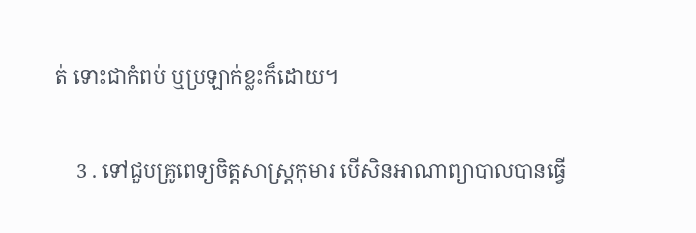ត់ ទោះជាកំពប់ ឬប្រឡាក់ខ្លះក៏ដោយ។

    3 . ទៅជួបគ្រូពេទ្យចិត្តសាស្រ្តកុមារ បើសិនអាណាព្យាបាលបានធ្វើ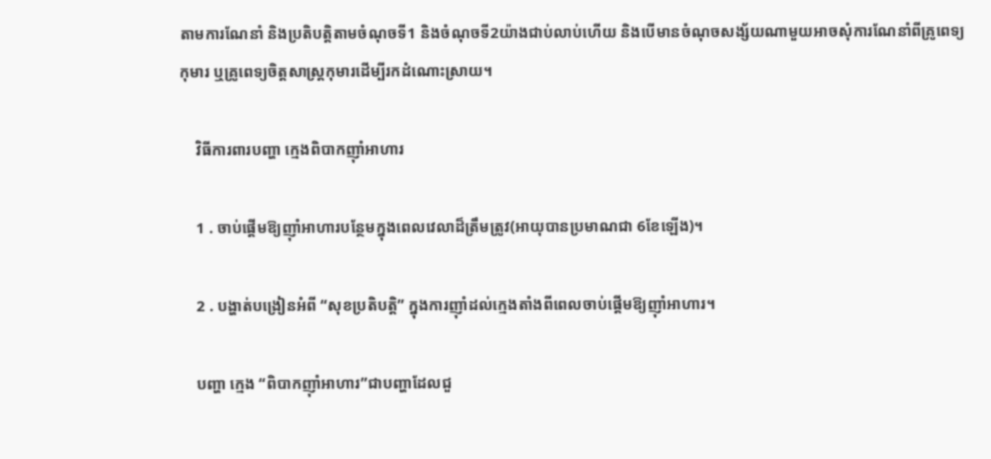តាមការណែនាំ និងប្រតិបត្តិតាមចំណុចទី1 និងចំណុចទី2យ៉ាងជាប់លាប់ហើយ និងបើមានចំណុចសង្ស័យណាមួយអាចសុំការណែនាំពីគ្រូពេទ្យកុមារ ឬគ្រូពេទ្យចិត្តសាស្រ្តកុមារដើម្បីរកដំណោះស្រាយ។

    វិធីការពារបញ្ហា ក្មេងពិបាកញ៉ាំអាហារ

    1 . ចាប់ផ្ដើមឱ្យញ៉ាំអាហារបន្ថែមក្នុងពេលវេលាដ៏ត្រឹមត្រូវ(អាយុបានប្រមាណជា 6ខែឡើង)។

    2 . បង្ហាត់បង្រៀនអំពី “សុខប្រតិបត្តិ” ក្នុងការញ៉ាំដល់ក្មេងតាំងពីពេលចាប់ផ្ដើមឱ្យញ៉ាំអាហារ។

    បញ្ហា ក្មេង “ពិបាកញ៉ាំអាហារ”ជាបញ្ហាដែលជួ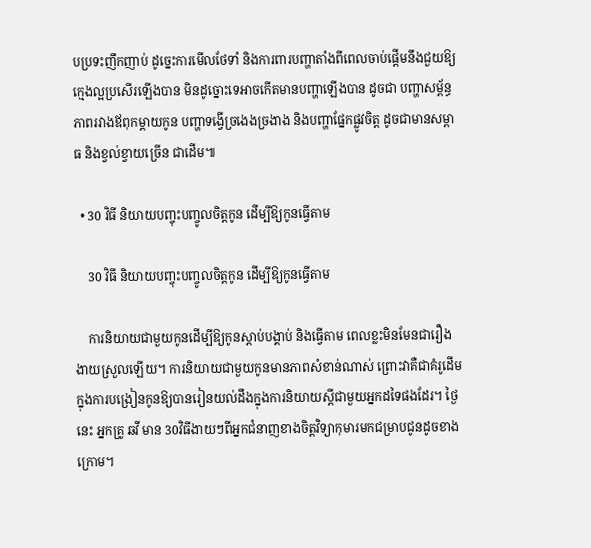បប្រទះញឹកញាប់ ដូច្នេះការមើលថែទាំ និងការពារបញ្ហាតាំងពីពេលចាប់ផ្ដើមនឹងជួយឱ្យក្មេងល្អប្រសើរឡើងបាន មិនដូច្នោះទេអាចកើតមានបញ្ហាឡើងបាន ដូចជា បញ្ហាសម្ព័ន្ធភាពរវាងឪពុកម្ដាយកូន បញ្ហាទង្វើច្រងេងច្រងាង និងបញ្ហាផ្នែកផ្លូវចិត្ត ដូចជាមានសម្ពាធ និងខ្វល់ខ្វាយច្រើន ជាដើម៕

  • 30 វិធី និយាយបញ្ចុះបញ្ចូលចិត្តកូន ដើម្បីឱ្យកូនធ្វើតាម

    30 វិធី និយាយបញ្ចុះបញ្ចូលចិត្តកូន ដើម្បីឱ្យកូនធ្វើតាម

    ការនិយាយជាមួយកូនដើម្បីឱ្យកូនស្ដាប់បង្គាប់ និងធ្វើតាម ពេលខ្លះមិនមែនជារឿងងាយស្រួលឡើយ។ ការនិយាយជាមួយកូនមានភាពសំខាន់ណាស់ ព្រោះវាគឺជាគំរូដើមក្នុងការបង្រៀនកូនឱ្យបានរៀនយល់ដឹងក្នុងការនិយាយស្ដីជាមួយអ្នកដទៃផងដែរ។ ថ្ងៃនេះ អ្នកគ្រូ ឆវី មាន 30វិធីងាយៗពីអ្នកជំនាញខាងចិត្តវិទ្យាកុមារមកជម្រាបជូនដូចខាងក្រោម។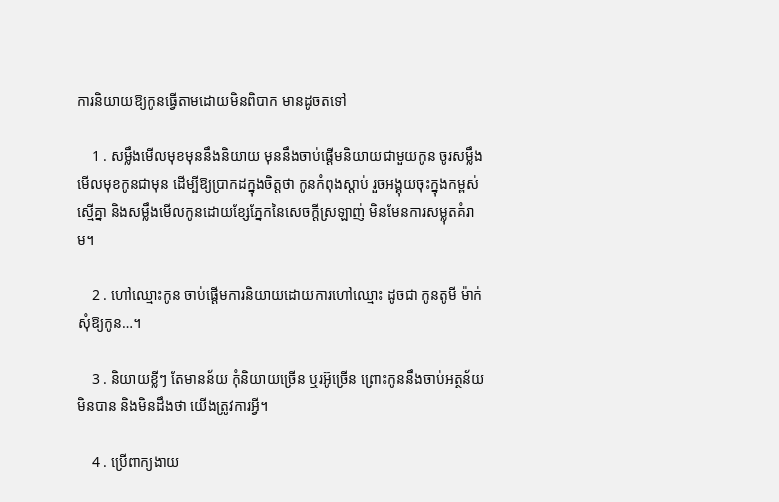ការនិយាយឱ្យកូនធ្វើតាមដោយមិនពិបាក មានដូចតទៅ

    1 . សម្លឹងមើលមុខមុននឹងនិយាយ មុននឹងចាប់ផ្ដើមនិយាយជាមួយកូន ចូរសម្លឹងមើលមុខកូនជាមុន ដើម្បីឱ្យប្រាកដក្នុងចិត្តថា កូនកំពុងស្ដាប់ រួចអង្គុយចុះក្នុងកម្ពស់ស្មើគ្នា និងសម្លឹងមើលកូនដោយខ្សែភ្នែកនៃសេចក្ដីស្រឡាញ់ មិនមែនការសម្លុតគំរាម។

    2 . ហៅឈ្មោះកូន ចាប់ផ្ដើមការនិយាយដោយការហៅឈ្មោះ ដូចជា កូនតូមី ម៉ាក់សុំឱ្យកូន…។

    3 . និយាយខ្លីៗ តែមានន័យ កុំនិយាយច្រើន ឬរអ៊ូច្រើន ព្រោះកូននឹងចាប់អត្ថន័យមិនបាន និងមិនដឹងថា យើងត្រូវការអ្វី។

    4 . ប្រើពាក្យងាយ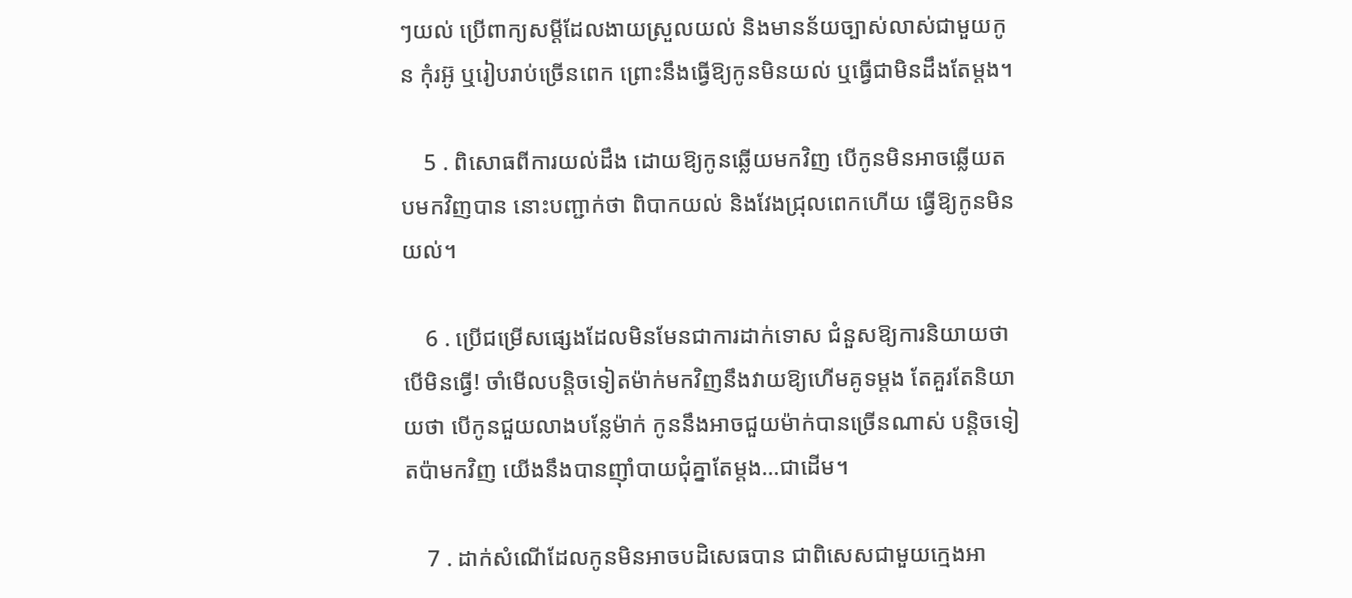ៗយល់ ប្រើពាក្យសម្ដីដែលងាយស្រួលយល់ និងមានន័យច្បាស់លាស់ជាមួយកូន កុំរអ៊ូ ឬរៀបរាប់ច្រើនពេក ព្រោះនឹងធ្វើឱ្យកូនមិនយល់ ឬធ្វើជាមិនដឹងតែម្ដង។

    5 . ពិសោធពីការយល់ដឹង ដោយឱ្យកូនឆ្លើយមកវិញ បើកូនមិនអាចឆ្លើយតបមកវិញបាន នោះបញ្ជាក់ថា ពិបាកយល់ និងវែងជ្រុលពេកហើយ ធ្វើឱ្យកូនមិនយល់។

    6 . ប្រើជម្រើសផ្សេងដែលមិនមែនជាការដាក់ទោស ជំនួសឱ្យការនិយាយថា បើមិនធ្វើ! ចាំមើលបន្តិចទៀតម៉ាក់មកវិញនឹងវាយឱ្យហើមគូទម្ដង តែគួរតែនិយាយថា បើកូនជួយលាងបន្លែម៉ាក់ កូននឹងអាចជួយម៉ាក់បានច្រើនណាស់ បន្តិចទៀតប៉ាមកវិញ យើងនឹងបានញ៉ាំបាយជុំគ្នាតែម្ដង…ជាដើម។

    7 . ដាក់សំណើដែលកូនមិនអាចបដិសេធបាន ជាពិសេសជាមួយក្មេងអា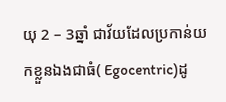យុ 2 – 3ឆ្នាំ ជាវ័យដែលប្រកាន់យកខ្លួនឯងជាធំ( Egocentric)ដូ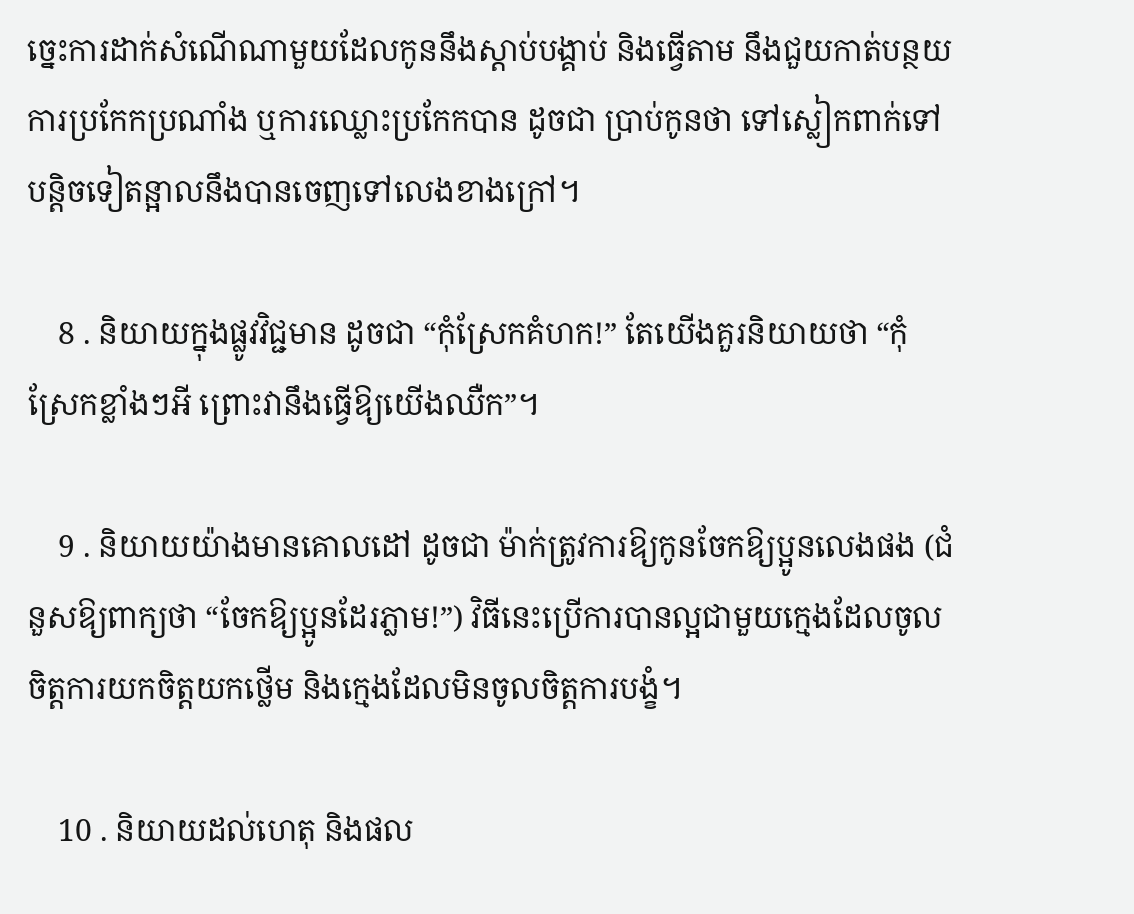ច្នេះការដាក់សំណើណាមួយដែលកូននឹងស្ដាប់បង្គាប់ និងធ្វើតាម នឹងជួយកាត់បន្ថយការប្រកែកប្រណាំង ឬការឈ្លោះប្រកែកបាន ដូចជា ប្រាប់កូនថា ទៅស្លៀកពាក់ទៅ បន្តិចទៀតន្អាលនឹងបានចេញទៅលេងខាងក្រៅ។

    8 . និយាយក្នុងផ្លូវវិជ្ជមាន ដូចជា “កុំស្រែកគំហក!” តែយើងគួរនិយាយថា “កុំស្រែកខ្លាំងៗអី ព្រោះវានឹងធ្វើឱ្យយើងឈឺក”។

    9 . និយាយយ៉ាងមានគោលដៅ ដូចជា ម៉ាក់ត្រូវការឱ្យកូនចែកឱ្យប្អូនលេងផង (ជំនួសឱ្យពាក្យថា “ចែកឱ្យប្អូនដែរភ្លាម!”) វិធីនេះប្រើការបានល្អជាមួយក្មេងដែលចូលចិត្តការយកចិត្តយកថ្លើម និងក្មេងដែលមិនចូលចិត្តការបង្ខំ។

    10 . និយាយដល់ហេតុ និងផល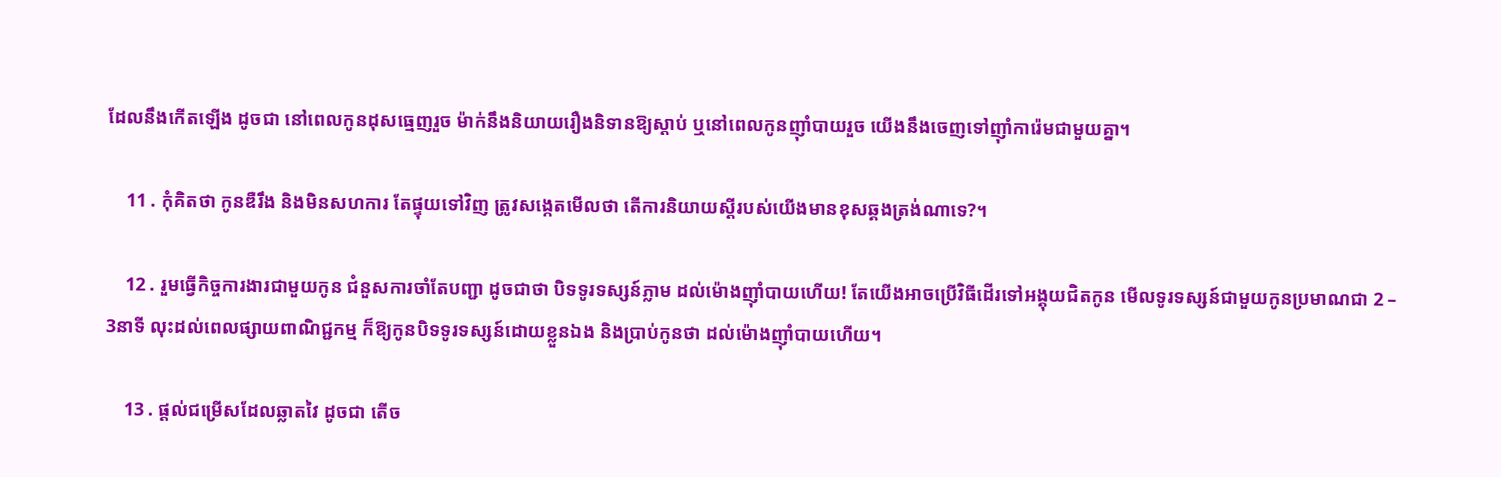ដែលនឹងកើតឡើង ដូចជា នៅពេលកូនដុសធ្មេញរួច ម៉ាក់នឹងនិយាយរឿងនិទានឱ្យស្ដាប់ ឬនៅពេលកូនញ៉ាំបាយរួច យើងនឹងចេញទៅញ៉ាំការ៉េមជាមួយគ្នា។

    11 . កុំគិតថា កូនឌឺរឹង និងមិនសហការ តែផ្ទុយទៅវិញ ត្រូវសង្កេតមើលថា តើការនិយាយស្ដីរបស់យើងមានខុសឆ្គងត្រង់ណាទេ?។

    12 . រួមធ្វើកិច្ចការងារជាមួយកូន ជំនួសការចាំតែបញ្ជា ដូចជាថា បិទទូរទស្សន៍ភ្លាម ដល់ម៉ោងញ៉ាំបាយហើយ! តែយើងអាចប្រើវិធីដើរទៅអង្គុយជិតកូន មើលទូរទស្សន៍ជាមួយកូនប្រមាណជា 2 – 3នាទី លុះដល់ពេលផ្សាយពាណិជ្ជកម្ម ក៏ឱ្យកូនបិទទូរទស្សន៍ដោយខ្លួនឯង និងប្រាប់កូនថា ដល់ម៉ោងញ៉ាំបាយហើយ។

    13 . ផ្ដល់ជម្រើសដែលឆ្លាតវៃ ដូចជា តើច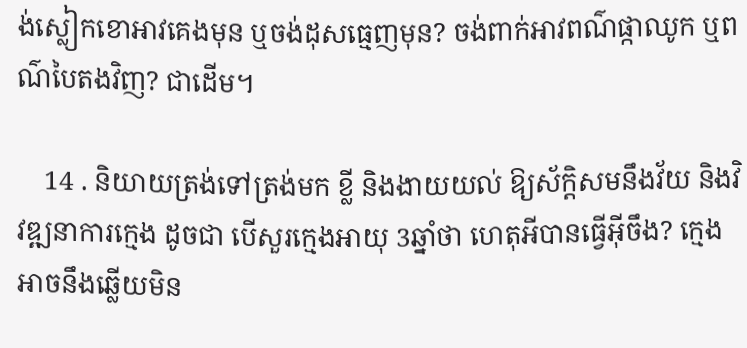ង់ស្លៀកខោអាវគេងមុន ឬចង់ដុសធ្មេញមុន? ចង់ពាក់អាវពណ៌ផ្កាឈូក ឬពណ៌បៃតងវិញ? ជាដើម។

    14 . និយាយត្រង់ទៅត្រង់មក ខ្លី និងងាយយល់ ឱ្យស័ក្តិសមនឹងវ័យ និងវិវឌ្ឍនាការក្មេង ដូចជា បើសួរក្មេងអាយុ 3ឆ្នាំថា ហេតុអីបានធ្វើអ៊ីចឹង? ក្មេងអាចនឹងឆ្លើយមិន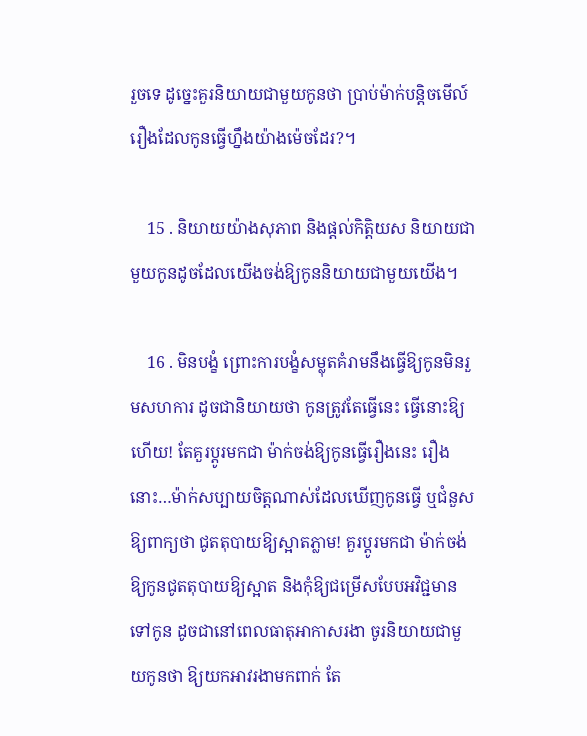រួចទេ ដូច្នេះគួរនិយាយជាមួយកូនថា ប្រាប់ម៉ាក់បន្តិចមើល៍ រឿងដែលកូនធ្វើហ្នឹងយ៉ាងម៉េចដែរ?។

    15 . និយាយយ៉ាងសុភាព និងផ្ដល់កិត្តិយស និយាយជាមួយកូនដូចដែលយើងចង់ឱ្យកូននិយាយជាមួយយើង។

    16 . មិនបង្ខំ ព្រោះការបង្ខំសម្លុតគំរាមនឹងធ្វើឱ្យកូនមិនរួមសហការ ដូចជានិយាយថា កូនត្រូវតែធ្វើនេះ ធ្វើនោះឱ្យហើយ! តែគួរប្ដូរមកជា ម៉ាក់ចង់ឱ្យកូនធ្វើរឿងនេះ រឿងនោះ…ម៉ាក់សប្បាយចិត្តណាស់ដែលឃើញកូនធ្វើ ឬជំនួសឱ្យពាក្យថា ជូតតុបាយឱ្យស្អាតភ្លាម! គួរប្ដូរមកជា ម៉ាក់ចង់ឱ្យកូនជូតតុបាយឱ្យស្អាត និងកុំឱ្យជម្រើសបែបអវិជ្ជមានទៅកូន ដូចជានៅពេលធាតុអាកាសរងា ចូរនិយាយជាមួយកូនថា ឱ្យយកអាវរងាមកពាក់ តែ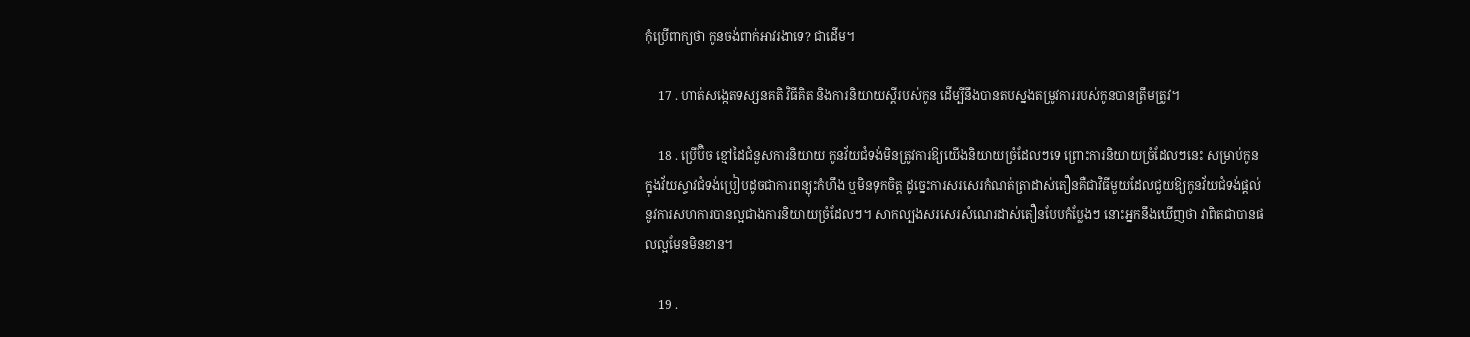កុំប្រើពាក្យថា កូនចង់ពាក់អាវរងាទេ? ជាដើម។

    17 . ហាត់សង្កេតទស្សនគតិ វិធីគិត និងការនិយាយស្ដីរបស់កូន ដើម្បីនឹងបានតបស្នងតម្រូវការរបស់កូនបានត្រឹមត្រូវ។

    18 . ប្រើប៊ិច ខ្មៅដៃជំនួសការនិយាយ កូនវ័យជំទង់មិនត្រូវការឱ្យយើងនិយាយច្រំដែលៗទេ ព្រោះការនិយាយច្រំដែលៗនេះ សម្រាប់កូនក្នុងវ័យស្ទាវជំទង់ប្រៀបដូចជាការពន្យុះកំហឹង ឬមិនទុកចិត្ត ដូច្នេះការសរសេរកំណត់ត្រាដាស់តឿនគឺជាវិធីមួយដែលជួយឱ្យកូនវ័យជំទង់ផ្ដល់នូវការសហការបានល្អជាងការនិយាយច្រំដែលៗ។ សាកល្បងសរសេរសំណេរដាស់តឿនបែបកំប្លែងៗ នោះអ្នកនឹងឃើញថា វាពិតជាបានផលល្អមែនមិនខាន។

    19 .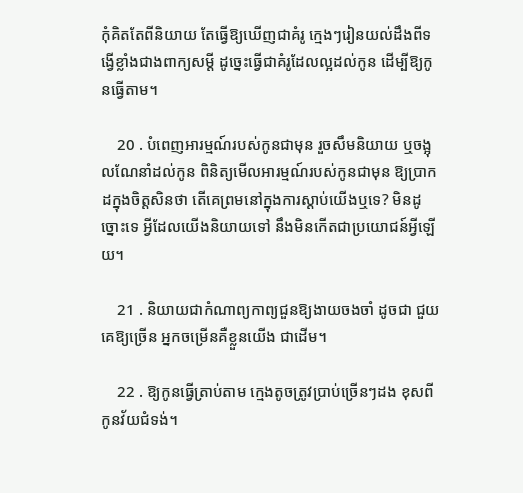កុំគិតតែពីនិយាយ តែធ្វើឱ្យឃើញជាគំរូ ក្មេងៗរៀនយល់ដឹងពីទង្វើខ្លាំងជាងពាក្យសម្ដី ដូច្នេះធ្វើជាគំរូដែលល្អដល់កូន ដើម្បីឱ្យកូនធ្វើតាម។

    20 . បំពេញអារម្មណ៍របស់កូនជាមុន រួចសឹមនិយាយ ឬចង្អុលណែនាំដល់កូន ពិនិត្យមើលអារម្មណ៍របស់កូនជាមុន ឱ្យប្រាកដក្នុងចិត្តសិនថា តើគេព្រមនៅក្នុងការស្ដាប់យើងឬទេ? មិនដូច្នោះទេ អ្វីដែលយើងនិយាយទៅ នឹងមិនកើតជាប្រយោជន៍អ្វីឡើយ។

    21 . និយាយជាកំណាព្យកាព្យជួនឱ្យងាយចងចាំ ដូចជា ជួយគេឱ្យច្រើន អ្នកចម្រើនគឺខ្លួនយើង ជាដើម។

    22 . ឱ្យកូនធ្វើត្រាប់តាម ក្មេងតូចត្រូវប្រាប់ច្រើនៗដង ខុសពីកូនវ័យជំទង់។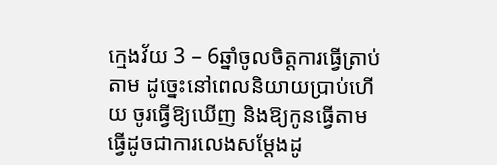ក្មេងវ័យ 3 – 6ឆ្នាំចូលចិត្តការធ្វើត្រាប់តាម ដូច្នេះនៅពេលនិយាយប្រាប់ហើយ ចូរធ្វើឱ្យឃើញ និងឱ្យកូនធ្វើតាម ធ្វើដូចជាការលេងសម្ដែងដូ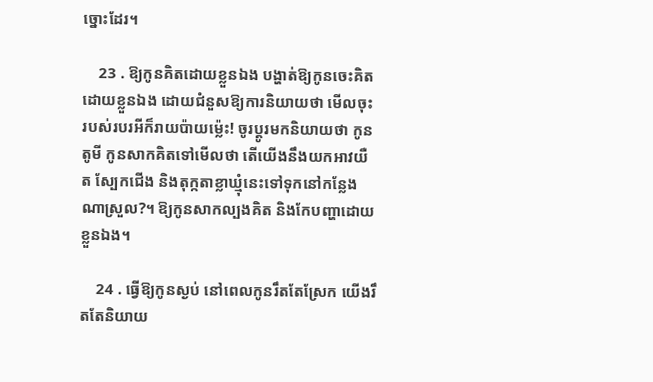ច្នោះដែរ។

    23 . ឱ្យកូនគិតដោយខ្លួនឯង បង្ហាត់ឱ្យកូនចេះគិតដោយខ្លួនឯង ដោយជំនួសឱ្យការនិយាយថា មើលចុះ របស់របរអីក៏រាយប៉ាយម្ល៉េះ! ចូរប្ដូរមកនិយាយថា កូនតូមី កូនសាកគិតទៅមើលថា តើយើងនឹងយកអាវយឺត ស្បែកជើង និងតុក្កតាខ្លាឃ្មុំនេះទៅទុកនៅកន្លែងណាស្រួល?។ ឱ្យកូនសាកល្បងគិត និងកែបញ្ហាដោយខ្លួនឯង។

    24 . ធ្វើឱ្យកូនស្ងប់ នៅពេលកូនរឹតតែស្រែក យើងរឹតតែនិយាយ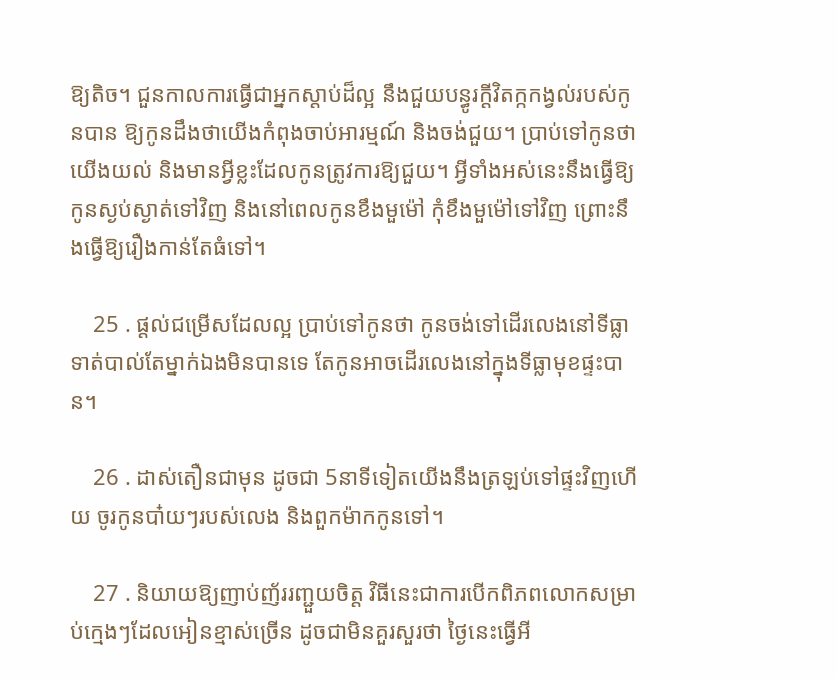ឱ្យតិច។ ជួនកាលការធ្វើជាអ្នកស្ដាប់ដ៏ល្អ នឹងជួយបន្ធូរក្ដីវិតក្កកង្វល់របស់កូនបាន ឱ្យកូនដឹងថាយើងកំពុងចាប់អារម្មណ៍ និងចង់ជួយ។ ប្រាប់ទៅកូនថា យើងយល់ និងមានអ្វីខ្លះដែលកូនត្រូវការឱ្យជួយ។ អ្វីទាំងអស់នេះនឹងធ្វើឱ្យកូនស្ងប់ស្ងាត់ទៅវិញ និងនៅពេលកូនខឹងមួម៉ៅ កុំខឹងមួម៉ៅទៅវិញ ព្រោះនឹងធ្វើឱ្យរឿងកាន់តែធំទៅ។

    25 . ផ្ដល់ជម្រើសដែលល្អ ប្រាប់ទៅកូនថា កូនចង់ទៅដើរលេងនៅទីធ្លាទាត់បាល់តែម្នាក់ឯងមិនបានទេ តែកូនអាចដើរលេងនៅក្នុងទីធ្លាមុខផ្ទះបាន។

    26 . ដាស់តឿនជាមុន ដូចជា 5នាទីទៀតយើងនឹងត្រឡប់ទៅផ្ទះវិញហើយ ចូរកូនបា៎យៗរបស់លេង និងពួកម៉ាកកូនទៅ។

    27 . និយាយឱ្យញាប់ញ័ររញ្ជួយចិត្ត វិធីនេះជាការបើកពិភពលោកសម្រាប់ក្មេងៗដែលអៀនខ្មាស់ច្រើន ដូចជាមិនគួរសួរថា ថ្ងៃនេះធ្វើអី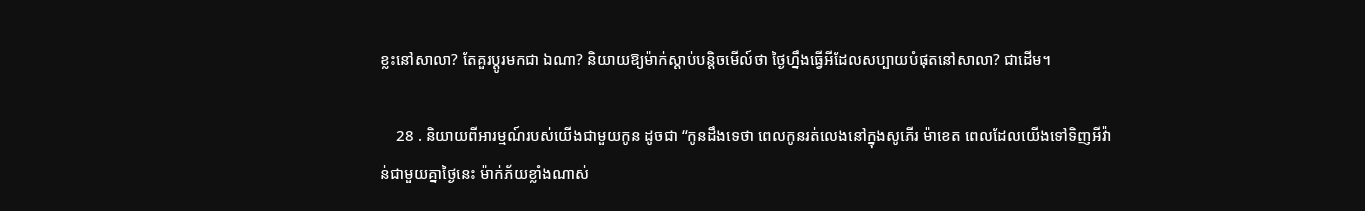ខ្លះនៅសាលា? តែគួរប្ដូរមកជា ឯណា? និយាយឱ្យម៉ាក់ស្ដាប់បន្តិចមើល៍ថា ថ្ងៃហ្នឹងធ្វើអីដែលសប្បាយបំផុតនៅសាលា? ជាដើម។

    28 . និយាយពីអារម្មណ៍របស់យើងជាមួយកូន ដូចជា “កូនដឹងទេថា ពេលកូនរត់លេងនៅក្នុងសូភើរ ម៉ាខេត ពេលដែលយើងទៅទិញអីវ៉ាន់ជាមួយគ្នាថ្ងៃនេះ ម៉ាក់ភ័យខ្លាំងណាស់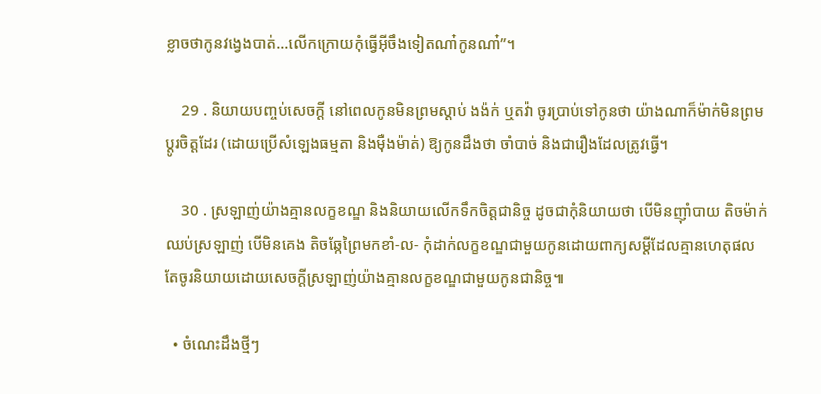ខ្លាចថាកូនវង្វេងបាត់…លើកក្រោយកុំធ្វើអ៊ីចឹងទៀតណា៎កូនណា៎”។

    29 . និយាយបញ្ចប់សេចក្ដី នៅពេលកូនមិនព្រមស្ដាប់ ងង៉ក់ ឬតវ៉ា ចូរប្រាប់ទៅកូនថា យ៉ាងណាក៏ម៉ាក់មិនព្រមប្ដូរចិត្តដែរ (ដោយប្រើសំឡេងធម្មតា និងម៉ឺងម៉ាត់) ឱ្យកូនដឹងថា ចាំបាច់ និងជារឿងដែលត្រូវធ្វើ។

    30 . ស្រឡាញ់យ៉ាងគ្មានលក្ខខណ្ឌ និងនិយាយលើកទឹកចិត្តជានិច្ច ដូចជាកុំនិយាយថា បើមិនញ៉ាំបាយ តិចម៉ាក់ឈប់ស្រឡាញ់ បើមិនគេង តិចឆ្កែព្រៃមកខាំ-ល- កុំដាក់លក្ខខណ្ឌជាមួយកូនដោយពាក្យសម្ដីដែលគ្មានហេតុផល តែចូរនិយាយដោយសេចក្ដីស្រឡាញ់យ៉ាងគ្មានលក្ខខណ្ឌជាមួយកូនជានិច្ច៕

  • ចំណេះដឹងថ្មីៗ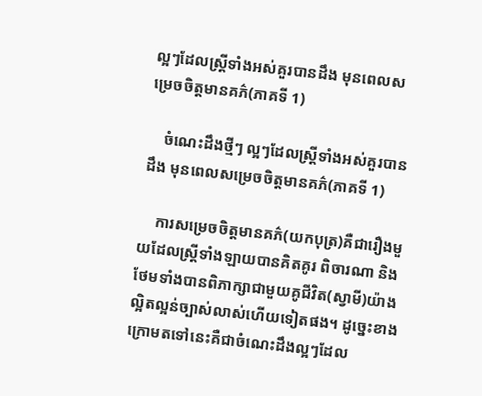ល្អៗដែលស្រ្តីទាំងអស់គួរបានដឹង មុនពេលសម្រេចចិត្តមានគភ៌(ភាគទី 1)

    ចំណេះដឹងថ្មីៗ ល្អៗដែលស្រ្តីទាំងអស់គួរបានដឹង មុនពេលសម្រេចចិត្តមានគភ៌(ភាគទី 1)

    ការសម្រេចចិត្តមានគភ៌(យកបុត្រ)គឺជារឿងមួយដែលស្រ្តីទាំងឡាយបានគិតគូរ ពិចារណា និងថែមទាំងបានពិភាក្សាជាមួយគូជីវិត(ស្វាមី)យ៉ាងល្អិតល្អន់ច្បាស់លាស់ហើយទៀតផង។ ដូច្នេះខាងក្រោមតទៅនេះគឺជាចំណេះដឹងល្អៗដែល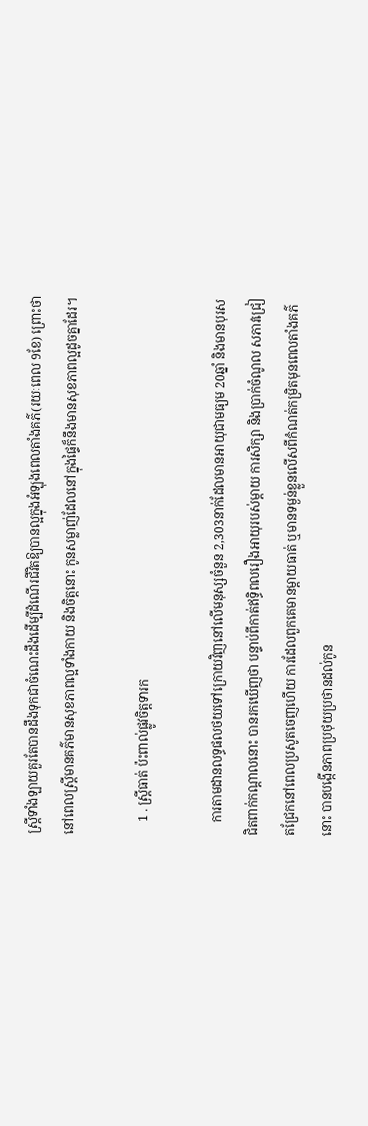ស្រ្តីទាំងឡាយគួរតែបានដឹងទុកជាចំណេះដឹងដើម្បីដំណើរជីវិតឱ្យបានល្អក្នុងអំឡុងពេលតាំងគភ៌(រយៈពេល 9ខែ) ព្រោះថា នៅពេលស្រ្តីមានគភ៌មានសុខភាពល្អទាំងកាយ និងចិត្តនោះ កូនសម្លាញ់ដែលនៅក្នុងផ្ទៃក៏នឹងមានសុខភាពល្អដូចគ្នាដែរ។

    1 . ស្រ្តីធាត់ ប៉ះពាល់ផ្លូវចិត្តទារក

    ការតាមដានលទ្ធផលថយទៅក្រោយវិញនៅលើមនុស្សចំនួន 2,303នាក់ដែលមានអាយុជាមធ្យម 20ឆ្នាំ និងមានបុរសជិតពាក់កណ្ដាលនោះ បានរកឃើញថា បន្ទាប់ពីកាត់ឥទ្ធិពលរឿងអាយុរបស់ម្ដាយ ការសិក្សា និងប្រាក់ចំណូល សភាវជ្រៀតជ្រែកនៅពេលប្រសូតចេញហើយ ការដែលពួកគេមានម្ដាយធាត់ ឬមានទម្ងន់ខ្លួនលើសពីកំណត់កម្រិតមុនពេលតាំងគភ៌នោះ បានបង្កើនភាពប្រថុយប្រថានដល់កូន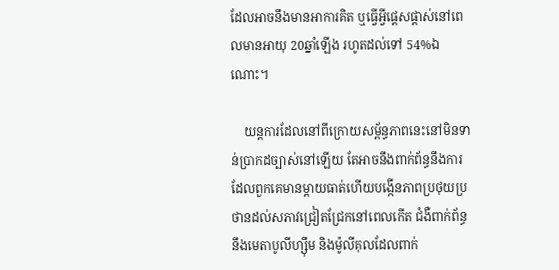ដែលអាចនឹងមានអាការគិត ឬធ្វើអ្វីផ្ដេសផ្ដាស់នៅពេលមានអាយុ 20ឆ្នាំឡើង រហូតដល់ទៅ 54%ឯណោះ។

    យន្តការដែលនៅពីក្រោយសម្ព័ន្ធភាពនេះនៅមិនទាន់ប្រាកដច្បាស់នៅឡើយ តែអាចនឹងពាក់ព័ន្ធនឹងការដែលពួកគេមានម្ដាយធាត់ហើយបង្កើនភាពប្រថុយប្រថានដល់សភាវជ្រៀតជ្រែកនៅពេលកើត ជំងឺពាក់ព័ន្ធនឹងមេតាបូលីហ្ស៊ឹម និងម៉ូលីគុលដែលពាក់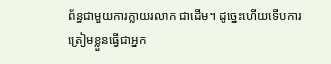ព័ន្ធជាមួយការក្លាយរលាក ជាដើម។ ដូច្នេះហើយទើបការត្រៀមខ្លួនធ្វើជាអ្នក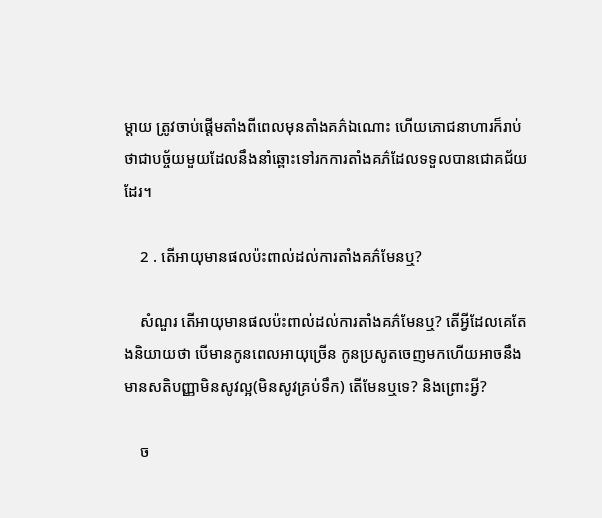ម្ដាយ ត្រូវចាប់ផ្ដើមតាំងពីពេលមុនតាំងគភ៌ឯណោះ ហើយភោជនាហារក៏រាប់ថាជាបច្ច័យមួយដែលនឹងនាំឆ្ពោះទៅរកការតាំងគភ៌ដែលទទួលបានជោគជ័យដែរ។

    2 . តើអាយុមានផលប៉ះពាល់ដល់ការតាំងគភ៌មែនឬ?

    សំណួរ តើអាយុមានផលប៉ះពាល់ដល់ការតាំងគភ៌មែនឬ? តើអ្វីដែលគេតែងនិយាយថា បើមានកូនពេលអាយុច្រើន កូនប្រសូតចេញមកហើយអាចនឹងមានសតិបញ្ញាមិនសូវល្អ(មិនសូវគ្រប់ទឹក) តើមែនឬទេ? និងព្រោះអ្វី?

    ច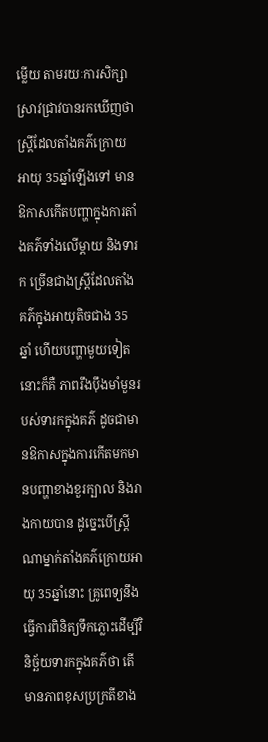ម្លើយ តាមរយៈការសិក្សាស្រាវជ្រាវបានរកឃើញថា ស្រ្តីដែលតាំងគភ៌ក្រោយអាយុ 35ឆ្នាំឡើងទៅ មានឱកាសកើតបញ្ហាក្នុងការតាំងគភ៌ទាំងលើម្ដាយ និងទារក ច្រើនជាងស្រ្តីដែលតាំងគភ៌ក្នុងអាយុតិចជាង 35ឆ្នាំ ហើយបញ្ហាមួយទៀតនោះក៏គឺ ភាពរឹងប៉ឹងមាំមួនរបស់ទារកក្នុងគភ៌ ដូចជាមានឱកាសក្នុងការកើតមកមានបញ្ហាខាងខួរក្បាល និងរាងកាយបាន ដូច្នេះបើស្រ្តីណាម្នាក់តាំងគភ៌ក្រោយអាយុ 35ឆ្នាំនោះ គ្រូពេទ្យនឹងធ្វើការពិនិត្យទឹកភ្លោះដើម្បីវិនិច្ឆ័យទារកក្នុងគភ៌ថា តើមានភាពខុសប្រក្រតីខាង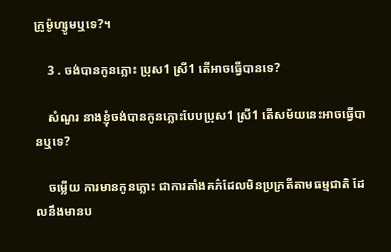ក្រូម៉ូហ្សូមឬទេ?។

    3 . ចង់បានកូនភ្លោះ ប្រុស1 ស្រី1 តើអាចធ្វើបានទេ?

    សំណួរ នាងខ្ញុំចង់បានកូនភ្លោះបែបប្រុស1 ស្រី1 តើសម័យនេះអាចធ្វើបានឬទេ?

    ចម្លើយ ការមានកូនភ្លោះ ជាការតាំងគភ៌ដែលមិនប្រក្រតីតាមធម្មជាតិ ដែលនឹងមានប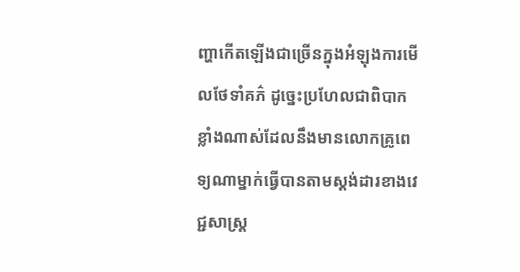ញ្ហាកើតឡើងជាច្រើនក្នុងអំឡុងការមើលថែទាំគភ៌ ដូច្នេះប្រហែលជាពិបាកខ្លាំងណាស់ដែលនឹងមានលោកគ្រូពេទ្យណាម្នាក់ធ្វើបានតាមស្តង់ដារខាងវេជ្ជសាស្រ្ត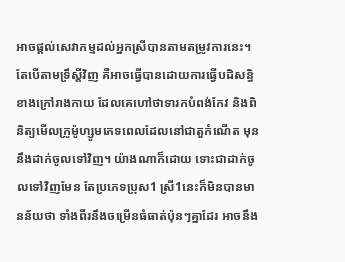អាចផ្ដល់សេវាកម្មដល់អ្នកស្រីបានតាមតម្រូវការនេះ។ តែបើតាមទ្រឹស្ដីវិញ គឺអាចធ្វើបានដោយការធ្វើបដិសន្ធិខាងក្រៅរាងកាយ ដែលគេហៅថាទារកបំពង់កែវ និងពិនិត្យមើលក្រូម៉ូហ្សូមភេទពេលដែលនៅជាតួកំណើត មុននឹងដាក់ចូលទៅវិញ។ យ៉ាងណាក៏ដោយ ទោះជាដាក់ចូលទៅវិញមែន តែប្រភេទប្រុស1 ស្រី1នេះក៏មិនបានមានន័យថា ទាំងពីរនឹងចម្រើនធំធាត់ប៉ុនៗគ្នាដែរ អាចនឹង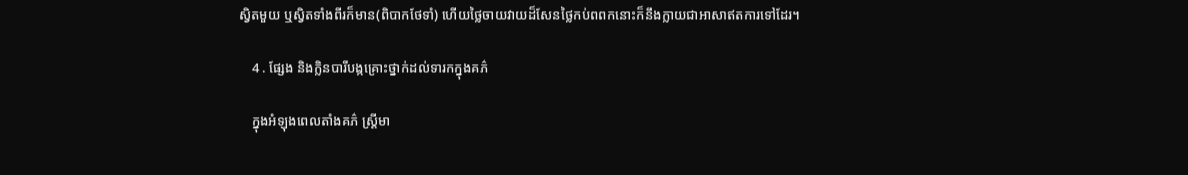ស្វិតមួយ ឬស្វិតទាំងពីរក៏មាន(ពិបាកថែទាំ) ហើយថ្លៃចាយវាយដ៏សែនថ្លៃកប់ពពកនោះក៏នឹងក្លាយជាអាសាឥតការទៅដែរ។

    4 . ផ្សែង និងក្លិនបារីបង្កគ្រោះថ្នាក់ដល់ទារកក្នុងគភ៌

    ក្នុងអំឡុងពេលតាំងគភ៌ ស្រ្តីមា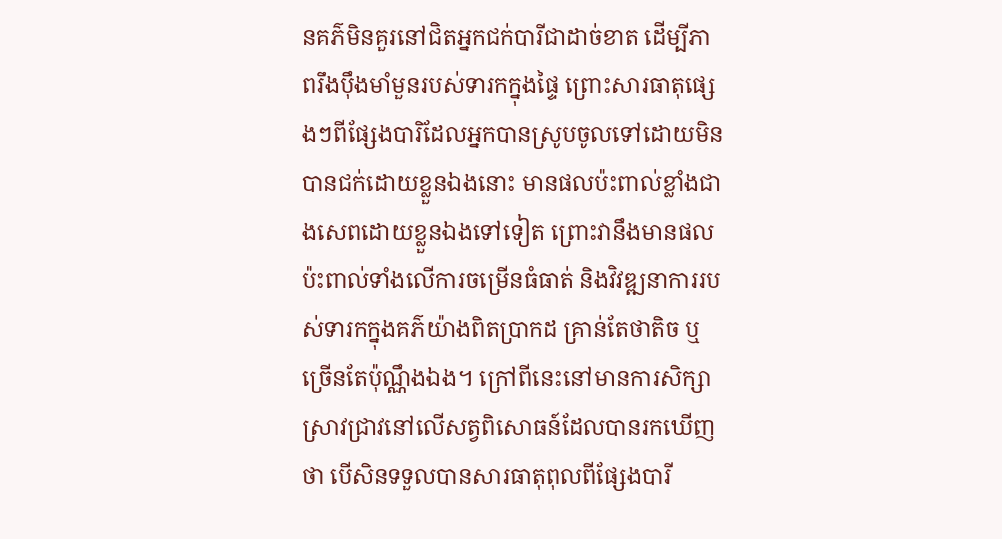នគភ៌មិនគួរនៅជិតអ្នកជក់បារីជាដាច់ខាត ដើម្បីភាពរឹងប៉ឹងមាំមួនរបស់ទារកក្នុងផ្ទៃ ព្រោះសារធាតុផ្សេងៗពីផ្សែងបារិដែលអ្នកបានស្រូបចូលទៅដោយមិនបានជក់ដោយខ្លួនឯងនោះ មានផលប៉ះពាល់ខ្លាំងជាងសេពដោយខ្លួនឯងទៅទៀត ព្រោះវានឹងមានផលប៉ះពាល់ទាំងលើការចម្រើនធំធាត់ និងវិវឌ្ឍនាការរបស់ទារកក្នុងគភ៌យ៉ាងពិតប្រាកដ គ្រាន់តែថាតិច ឬច្រើនតែប៉ុណ្ណឹងឯង។ ក្រៅពីនេះនៅមានការសិក្សាស្រាវជ្រាវនៅលើសត្វពិសោធន៍ដែលបានរកឃើញថា បើសិនទទួលបានសារធាតុពុលពីផ្សែងបារី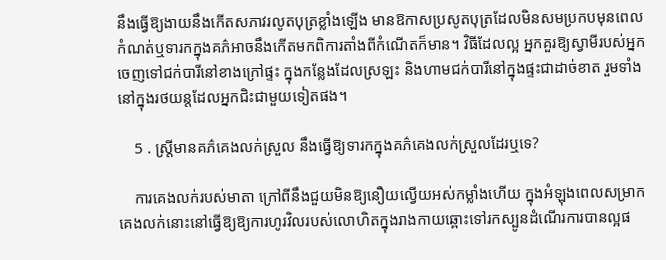នឹងធ្វើឱ្យងាយនឹងកើតសភាវរលូតបុត្រខ្លាំងឡើង មានឱកាសប្រសូតបុត្រដែលមិនសមប្រកបមុនពេលកំណត់ឬទារកក្នុងគភ៌អាចនឹងកើតមកពិការតាំងពីកំណើតក៏មាន។ វិធីដែលល្អ អ្នកគួរឱ្យស្វាមីរបស់អ្នកចេញទៅជក់បារីនៅខាងក្រៅផ្ទះ ក្នុងកន្លែងដែលស្រឡះ និងហាមជក់បារីនៅក្នុងផ្ទះជាដាច់ខាត រួមទាំងនៅក្នុងរថយន្តដែលអ្នកជិះជាមួយទៀតផង។

    5 . ស្រ្តីមានគភ៌គេងលក់ស្រួល នឹងធ្វើឱ្យទារកក្នុងគភ៌គេងលក់ស្រួលដែរឬទេ?

    ការគេងលក់របស់មាតា ក្រៅពីនឹងជួយមិនឱ្យនឿយល្វើយអស់កម្លាំងហើយ ក្នុងអំឡុងពេលសម្រាកគេងលក់នោះនៅធ្វើឱ្យឱ្យការហូរវិលរបស់លោហិតក្នុងរាងកាយឆ្ពោះទៅរកស្បូនដំណើរការបានល្អផ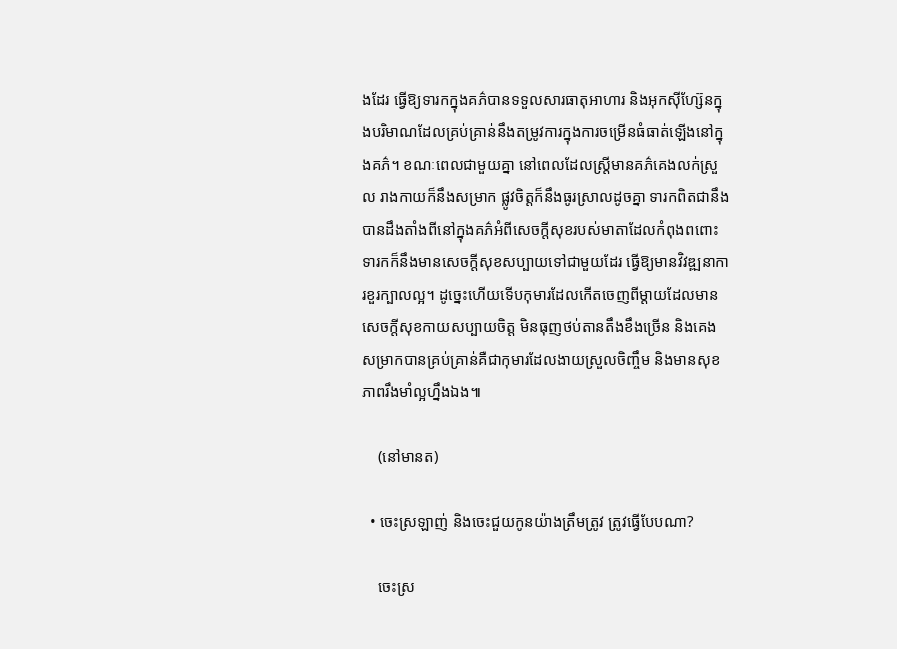ងដែរ ធ្វើឱ្យទារកក្នុងគភ៌បានទទួលសារធាតុអាហារ និងអុកស៊ីហ្ស៊ែនក្នុងបរិមាណដែលគ្រប់គ្រាន់នឹងតម្រូវការក្នុងការចម្រើនធំធាត់ឡើងនៅក្នុងគភ៌។ ខណៈពេលជាមួយគ្នា នៅពេលដែលស្រ្តីមានគភ៌គេងលក់ស្រួល រាងកាយក៏នឹងសម្រាក ផ្លូវចិត្តក៏នឹងធូរស្រាលដូចគ្នា ទារកពិតជានឹងបានដឹងតាំងពីនៅក្នុងគភ៌អំពីសេចក្ដីសុខរបស់មាតាដែលកំពុងពពោះ ទារកក៏នឹងមានសេចក្ដីសុខសប្បាយទៅជាមួយដែរ ធ្វើឱ្យមានវិវឌ្ឍនាការខួរក្បាលល្អ។ ដូច្នេះហើយទើបកុមារដែលកើតចេញពីម្ដាយដែលមានសេចក្ដីសុខកាយសប្បាយចិត្ត មិនធុញថប់តានតឹងខឹងច្រើន និងគេងសម្រាកបានគ្រប់គ្រាន់គឺជាកុមារដែលងាយស្រួលចិញ្ចឹម និងមានសុខភាពរឹងមាំល្អហ្នឹងឯង៕

    (នៅមានត)

  • ចេះស្រឡាញ់ និងចេះជួយកូនយ៉ាងត្រឹមត្រូវ ត្រូវធ្វើបែបណា?

    ចេះស្រ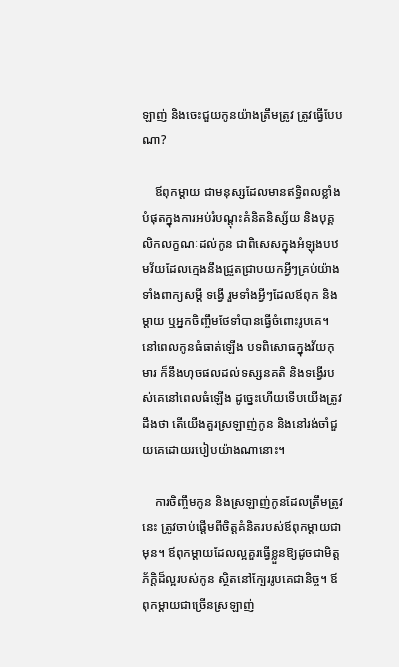ឡាញ់ និងចេះជួយកូនយ៉ាងត្រឹមត្រូវ ត្រូវធ្វើបែបណា?

    ឪពុកម្ដាយ ជាមនុស្សដែលមានឥទ្ធិពលខ្លាំងបំផុតក្នុងការអប់រំបណ្ដុះគំនិតនិស្ស័យ និងបុគ្គលិកលក្ខណៈដល់កូន ជាពិសេសក្នុងអំឡុងបឋមវ័យដែលក្មេងនឹងជ្រួតជ្រាបយកអ្វីៗគ្រប់យ៉ាង ទាំងពាក្យសម្ដី ទង្វើ រួមទាំងអ្វីៗដែលឪពុក និងម្ដាយ ឬអ្នកចិញ្ចឹមថែទាំបានធ្វើចំពោះរូបគេ។ នៅពេលកូនធំធាត់ឡើង បទពិសោធក្នុងវ័យកុមារ ក៏នឹងហុចផលដល់ទស្សនគតិ និងទង្វើរបស់គេនៅពេលធំឡើង ដូច្នេះហើយទើបយើងត្រូវដឹងថា តើយើងគួរស្រឡាញ់កូន និងនៅរង់ចាំជួយគេដោយរបៀបយ៉ាងណានោះ។

    ការចិញ្ចឹមកូន និងស្រឡាញ់កូនដែលត្រឹមត្រូវនេះ ត្រូវចាប់ផ្ដើមពីចិត្តគំនិតរបស់ឪពុកម្ដាយជាមុន។ ឪពុកម្ដាយដែលល្អគួរធ្វើខ្លួនឱ្យដូចជាមិត្តភ័ក្ដិដ៏ល្អរបស់កូន ស្ថិតនៅក្បែររូបគេជានិច្ច។ ឪពុកម្ដាយជាច្រើនស្រឡាញ់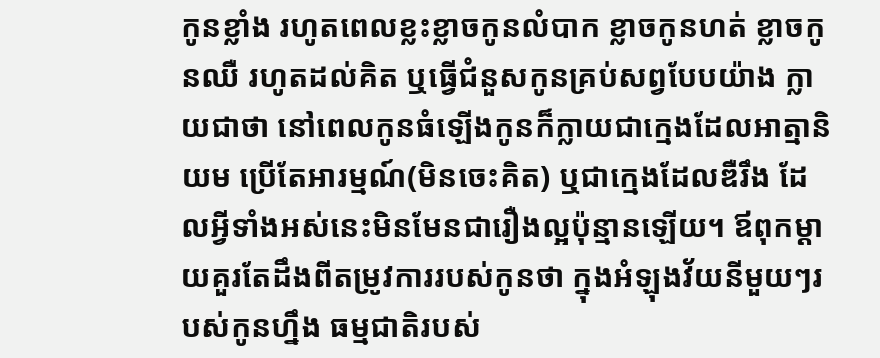កូនខ្លាំង រហូតពេលខ្លះខ្លាចកូនលំបាក ខ្លាចកូនហត់ ខ្លាចកូនឈឺ រហូតដល់គិត ឬធ្វើជំនួសកូនគ្រប់សព្វបែបយ៉ាង ក្លាយជាថា នៅពេលកូនធំឡើងកូនក៏ក្លាយជាក្មេងដែលអាត្មានិយម ប្រើតែអារម្មណ៍(មិនចេះគិត) ឬជាក្មេងដែលឌឺរឹង ដែលអ្វីទាំងអស់នេះមិនមែនជារឿងល្អប៉ុន្មានឡើយ។ ឪពុកម្ដាយគួរតែដឹងពីតម្រូវការរបស់កូនថា ក្នុងអំឡុងវ័យនីមួយៗរបស់កូនហ្នឹង ធម្មជាតិរបស់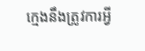ក្មេងនឹងត្រូវការអ្វី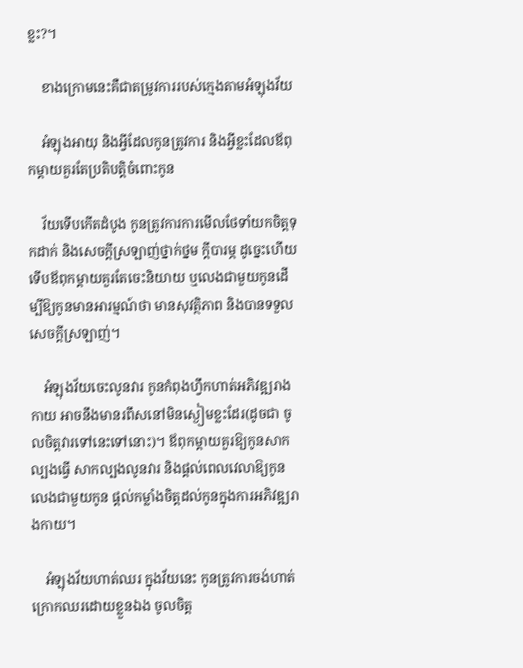ខ្លះ?។

    ខាងក្រោមនេះគឺជាតម្រូវការរបស់ក្មេងតាមអំឡុងវ័យ

    អំឡុងអាយុ និងអ្វីដែលកូនត្រូវការ និងអ្វីខ្លះដែលឪពុកម្ដាយគួរតែប្រតិបត្តិចំពោះកូន

    វ័យទើបកើតដំបូង កូនត្រូវការការមើលថែទាំយកចិត្តទុកដាក់ និងសេចក្ដីស្រឡាញ់ថ្នាក់ថ្នម ក្ដីបារម្ភ ដូច្នេះហើយទើបឪពុកម្ដាយគួរតែចេះនិយាយ ឬលេងជាមួយកូនដើម្បីឱ្យកូនមានអារម្មណ៍ថា មានសុវត្ថិភាព និងបានទទួលសេចក្ដីស្រឡាញ់។

    អំឡុងវ័យចេះលូនវារ កូនកំពុងហ្វឹកហាត់អភិវឌ្ឍរាងកាយ អាចនឹងមានរពឹសនៅមិនស្ងៀមខ្លះដែរ(ដូចជា ចូលចិត្តវារទៅនេះទៅនោះ)។ ឪពុកម្ដាយគួរឱ្យកូនសាកល្បងធ្វើ សាកល្បងលូនវារ និងផ្ដល់ពេលវេលាឱ្យកូន លេងជាមួយកូន ផ្ដល់កម្លាំងចិត្តដល់កូនក្នុងការអភិវឌ្ឍរាងកាយ។

    អំឡុងវ័យហាត់ឈរ ក្នុងវ័យនេះ កូនត្រូវការចង់ហាត់ក្រោកឈរដោយខ្លួនឯង ចូលចិត្ត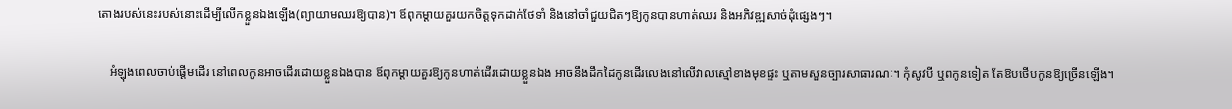តោងរបស់នេះរបស់នោះដើម្បីលើកខ្លួនឯងឡើង(ព្យាយាមឈរឱ្យបាន)។ ឪពុកម្ដាយគួរយកចិត្តទុកដាក់ថែទាំ និងនៅចាំជួយជិតៗឱ្យកូនបានហាត់ឈរ និងអភិវឌ្ឍសាច់ដុំផ្សេងៗ។

    អំឡុងពេលចាប់ផ្ដើមដើរ នៅពេលកូនអាចដើរដោយខ្លួនឯងបាន ឪពុកម្ដាយគួរឱ្យកូនហាត់ដើរដោយខ្លួនឯង អាចនឹងដឹកដៃកូនដើរលេងនៅលើវាលស្មៅខាងមុខផ្ទះ ឬតាមសួនច្បារសាធារណៈ។ កុំសូវបី ឬពកូនទៀត តែឱបថើបកូនឱ្យច្រើនឡើង។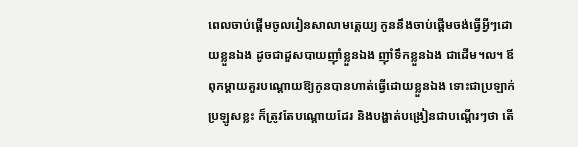ពេលចាប់ផ្ដើមចូលរៀនសាលាមត្តេយ្យ កូននឹងចាប់ផ្ដើមចង់ធ្វើអ្វីៗដោយខ្លួនឯង ដូចជាដួសបាយញ៉ាំខ្លួនឯង ញ៉ាំទឹកខ្លួនឯង ជាដើម។ល។ ឪពុកម្ដាយគួរបណ្ដោយឱ្យកូនបានហាត់ធ្វើដោយខ្លួនឯង ទោះជាប្រឡាក់ប្រឡូសខ្លះ ក៏ត្រូវតែបណ្ដោយដែរ និងបង្ហាត់បង្រៀនជាបណ្ដើរៗថា តើ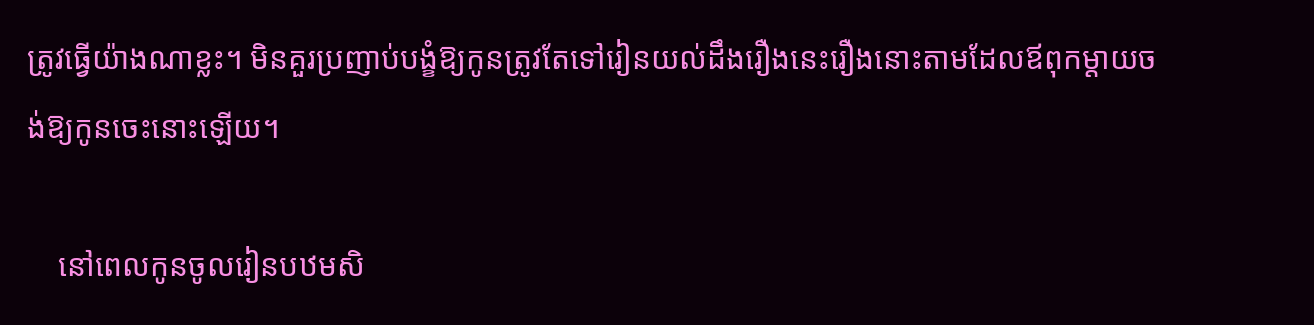ត្រូវធ្វើយ៉ាងណាខ្លះ។ មិនគួរប្រញាប់បង្ខំឱ្យកូនត្រូវតែទៅរៀនយល់ដឹងរឿងនេះរឿងនោះតាមដែលឪពុកម្ដាយចង់ឱ្យកូនចេះនោះឡើយ។

    នៅពេលកូនចូលរៀនបឋមសិ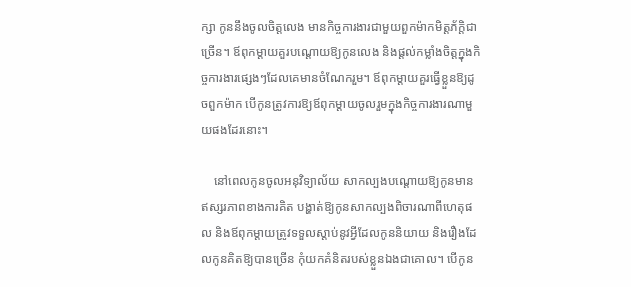ក្សា កូននឹងចូលចិត្តលេង មានកិច្ចការងារជាមួយពួកម៉ាកមិត្តភ័ក្តិជាច្រើន។ ឪពុកម្ដាយគួរបណ្ដោយឱ្យកូនលេង និងផ្ដល់កម្លាំងចិត្តក្នុងកិច្ចការងារផ្សេងៗដែលគេមានចំណែករួម។ ឪពុកម្ដាយគួរធ្វើខ្លួនឱ្យដូចពួកម៉ាក បើកូនត្រូវការឱ្យឪពុកម្ដាយចូលរួមក្នុងកិច្ចការងារណាមួយផងដែរនោះ។

    នៅពេលកូនចូលអនុវិទ្យាល័យ សាកល្បងបណ្ដោយឱ្យកូនមានឥស្សរភាពខាងការគិត បង្ហាត់ឱ្យកូនសាកល្បងពិចារណាពីហេតុផល និងឪពុកម្ដាយត្រូវទទួលស្ដាប់នូវអ្វីដែលកូននិយាយ និងរឿងដែលកូនគិតឱ្យបានច្រើន កុំយកគំនិតរបស់ខ្លួនឯងជាគោល។ បើកូន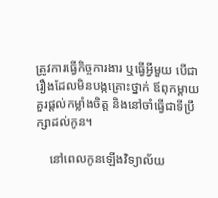ត្រូវការធ្វើកិច្ចការងារ ឬធ្វើអ្វីមួយ បើជារឿងដែលមិនបង្កគ្រោះថ្នាក់ ឪពុកម្ដាយគួរផ្ដល់កម្លាំងចិត្ត និងនៅចាំធ្វើជាទីប្រឹក្សាដល់កូន។

    នៅពេលកូនឡើងវិទ្យាល័យ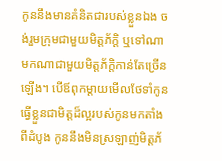កូននឹងមានគំនិតជារបស់ខ្លួនឯង ចង់រួមក្រុមជាមួយមិត្តភ័ក្តិ ឬទៅណាមកណាជាមួយមិត្តភ័ក្តិកាន់តែច្រើនឡើង។ បើឪពុកម្ដាយមើលថែទាំកូន ធ្វើខ្លួនជាមិត្តដ៏ល្អរបស់កូនមកតាំងពីដំបូង កូននឹងមិនស្រឡាញ់មិត្តភ័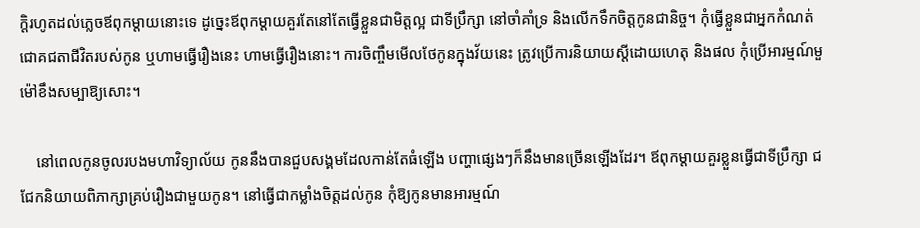ក្តិរហូតដល់ភ្លេចឪពុកម្ដាយនោះទេ ដូច្នេះឪពុកម្ដាយគួរតែនៅតែធ្វើខ្លួនជាមិត្តល្អ ជាទីប្រឹក្សា នៅចាំគាំទ្រ និងលើកទឹកចិត្តកូនជានិច្ច។ កុំធ្វើខ្លួនជាអ្នកកំណត់ជោគជតាជីវិតរបស់កូន ឬហាមធ្វើរឿងនេះ ហាមធ្វើរឿងនោះ។ ការចិញ្ចឹមមើលថែកូនក្នុងវ័យនេះ ត្រូវប្រើការនិយាយស្ដីដោយហេតុ និងផល កុំប្រើអារម្មណ៍មួម៉ៅខឹងសម្បាឱ្យសោះ។

    នៅពេលកូនចូលរបងមហាវិទ្យាល័យ កូននឹងបានជួបសង្គមដែលកាន់តែធំឡើង បញ្ហាផ្សេងៗក៏នឹងមានច្រើនឡើងដែរ។ ឪពុកម្ដាយគួរខ្លួនធ្វើជាទីប្រឹក្សា ជជែកនិយាយពិភាក្សាគ្រប់រឿងជាមួយកូន។ នៅធ្វើជាកម្លាំងចិត្តដល់កូន កុំឱ្យកូនមានអារម្មណ៍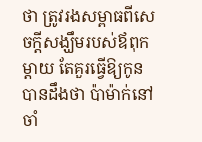ថា ត្រូវរងសម្ពាធពីសេចក្ដីសង្ឃឹមរបស់ឪពុកម្ដាយ តែគួរធ្វើឱ្យកូនបានដឹងថា ប៉ាម៉ាក់នៅចាំ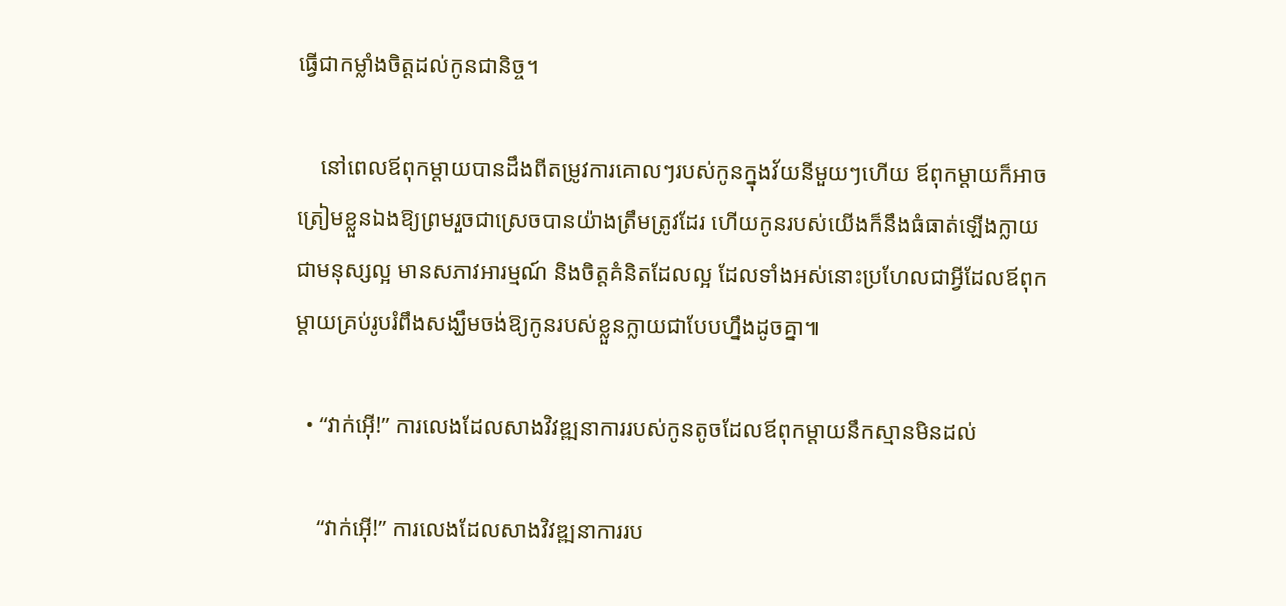ធ្វើជាកម្លាំងចិត្តដល់កូនជានិច្ច។

    នៅពេលឪពុកម្ដាយបានដឹងពីតម្រូវការគោលៗរបស់កូនក្នុងវ័យនីមួយៗហើយ ឪពុកម្ដាយក៏អាចត្រៀមខ្លួនឯងឱ្យព្រមរួចជាស្រេចបានយ៉ាងត្រឹមត្រូវដែរ ហើយកូនរបស់យើងក៏នឹងធំធាត់ឡើងក្លាយជាមនុស្សល្អ មានសភាវអារម្មណ៍ និងចិត្តគំនិតដែលល្អ ដែលទាំងអស់នោះប្រហែលជាអ្វីដែលឪពុកម្ដាយគ្រប់រូបរំពឹងសង្ឃឹមចង់ឱ្យកូនរបស់ខ្លួនក្លាយជាបែបហ្នឹងដូចគ្នា៕

  • “វាក់អ៊ើ!” ការលេងដែលសាងវិវឌ្ឍនាការរបស់កូនតូចដែលឪពុកម្ដាយនឹកស្មានមិនដល់

    “វាក់អ៊ើ!” ការលេងដែលសាងវិវឌ្ឍនាការរប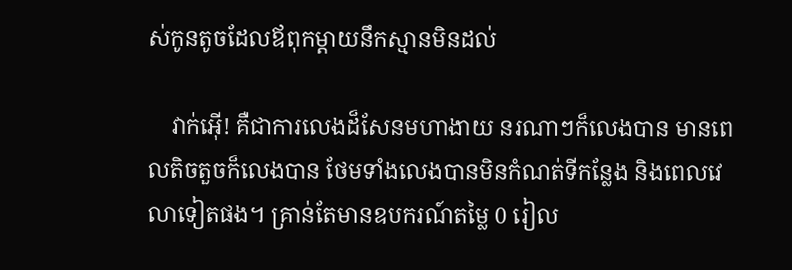ស់កូនតូចដែលឪពុកម្ដាយនឹកស្មានមិនដល់

    វាក់អ៊ើ! គឺជាការលេងដ៏សែនមហាងាយ នរណាៗក៏លេងបាន មានពេលតិចតួចក៏លេងបាន ថែមទាំងលេងបានមិនកំណត់ទីកន្លែង និងពេលវេលាទៀតផង។ គ្រាន់តែមានឧបករណ៍តម្លៃ 0 រៀល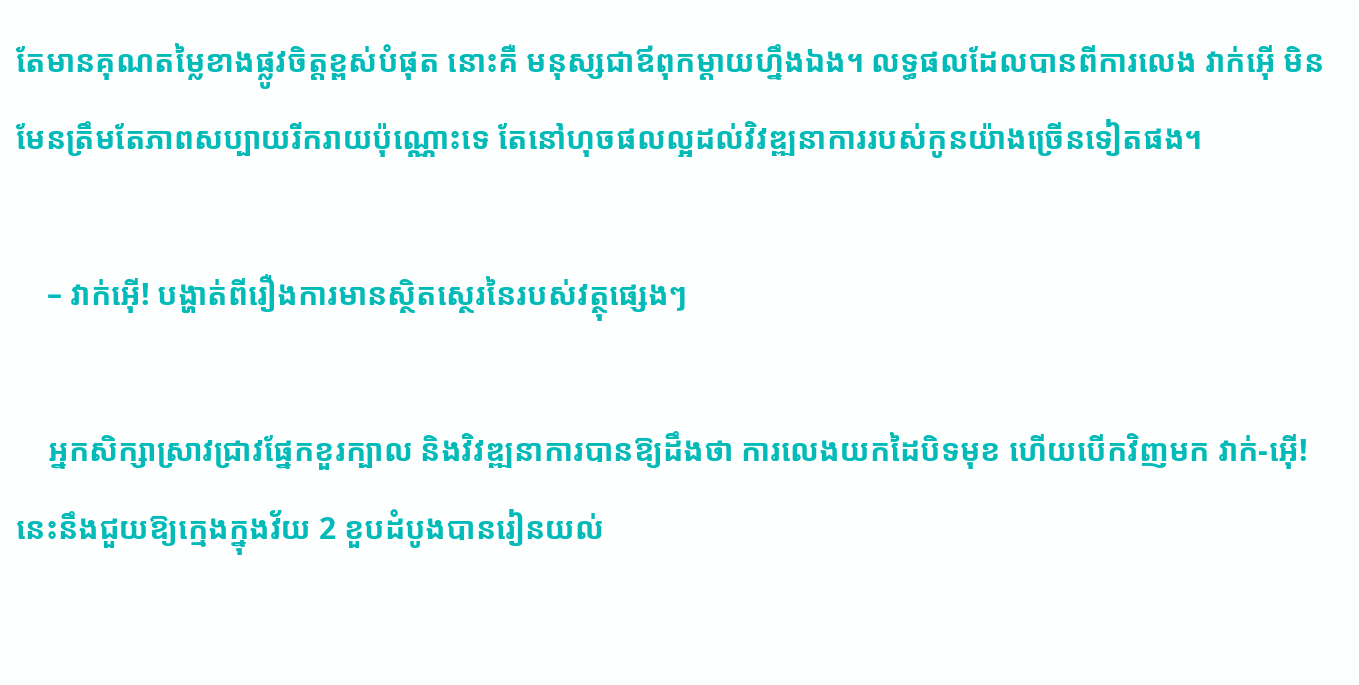តែមានគុណតម្លៃខាងផ្លូវចិត្តខ្ពស់បំផុត នោះគឺ មនុស្សជាឪពុកម្ដាយហ្នឹងឯង។ លទ្ធផលដែលបានពីការលេង វាក់អ៊ើ មិនមែនត្រឹមតែភាពសប្បាយរីករាយប៉ុណ្ណោះទេ តែនៅហុចផលល្អដល់វិវឌ្ឍនាការរបស់កូនយ៉ាងច្រើនទៀតផង។

    – វាក់អ៊ើ! បង្ហាត់ពីរឿងការមានស្ថិតស្ថេរនៃរបស់វត្ថុផ្សេងៗ

    អ្នកសិក្សាស្រាវជ្រាវផ្នែកខួរក្បាល និងវិវឌ្ឍនាការបានឱ្យដឹងថា ការលេងយកដៃបិទមុខ ហើយបើកវិញមក វាក់-អ៊ើ! នេះនឹងជួយឱ្យក្មេងក្នុងវ័យ 2 ខួបដំបូងបានរៀនយល់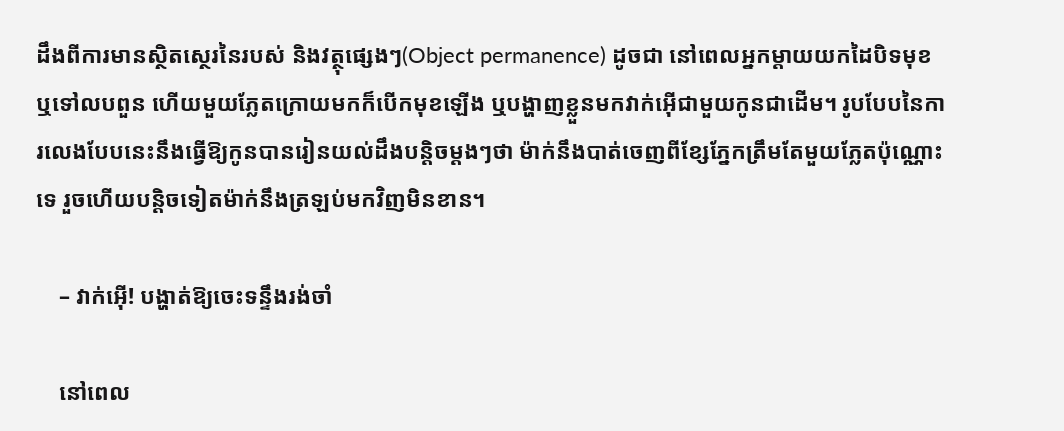ដឹងពីការមានស្ថិតស្ថេរនៃរបស់ និងវត្ថុផ្សេងៗ(Object permanence) ដូចជា នៅពេលអ្នកម្ដាយយកដៃបិទមុខ ឬទៅលបពួន ហើយមួយភ្លែតក្រោយមកក៏បើកមុខឡើង ឬបង្ហាញខ្លួនមកវាក់អ៊ើជាមួយកូនជាដើម។ រូបបែបនៃការលេងបែបនេះនឹងធ្វើឱ្យកូនបានរៀនយល់ដឹងបន្តិចម្ដងៗថា ម៉ាក់នឹងបាត់ចេញពីខ្សែភ្នែកត្រឹមតែមួយភ្លែតប៉ុណ្ណោះទេ រួចហើយបន្តិចទៀតម៉ាក់នឹងត្រឡប់មកវិញមិនខាន។

    – វាក់អ៊ើ! បង្ហាត់ឱ្យចេះទន្ទឹងរង់ចាំ

    នៅពេល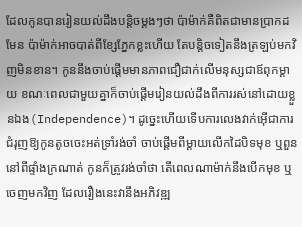ដែលកូនបានរៀនយល់ដឹងបន្តិចម្ដងៗថា ប៉ាម៉ាក់គឺពិតជាមានប្រាកដមែន ប៉ាម៉ាក់អាចបាត់ពីខ្សែភ្នែកខ្លះហើយ តែបន្តិចទៀតនឹងត្រឡប់មកវិញមិនខាន។ កូននឹងចាប់ផ្ដើមមានភាពជឿជាក់លើមនុស្សជាឪពុកម្ដាយ ខណៈពេលជាមួយគ្នាក៏ចាប់ផ្ដើមរៀនយល់ដឹងពីការរស់នៅដោយខ្លួនឯង(Independence)។ ដូច្នេះហើយទើបការលេងវាក់អ៊ើជាការជំរុញឱ្យកូនតូចចេះអត់ទ្រាំរង់ចាំ ចាប់ផ្ដើមពីម្ដាយលើកដៃបិទមុខ ឬពួននៅពីផ្ទាំងក្រណាត់ កូនក៏ត្រូវរង់ចាំថា តើពេលណាម៉ាក់នឹងបើកមុខ ឬចេញមកវិញ ដែលរឿងនេះវានឹងអភិវឌ្ឍ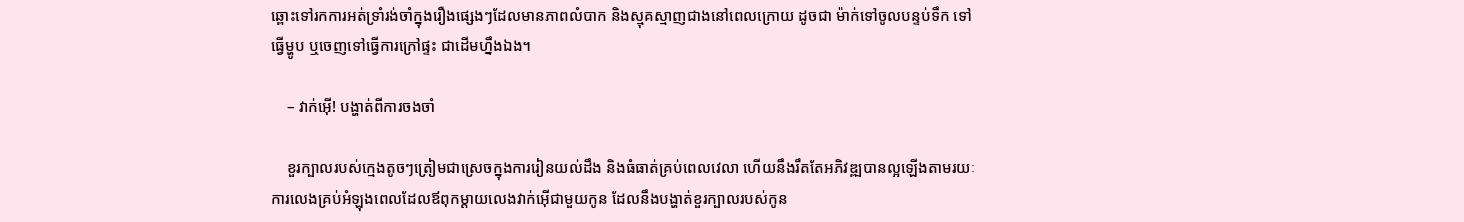ឆ្ពោះទៅរកការអត់ទ្រាំរង់ចាំក្នុងរឿងផ្សេងៗដែលមានភាពលំបាក និងស្មុគស្មាញជាងនៅពេលក្រោយ ដូចជា ម៉ាក់ទៅចូលបន្ទប់ទឹក ទៅធ្វើម្ហូប ឬចេញទៅធ្វើការក្រៅផ្ទះ ជាដើមហ្នឹងឯង។

    – វាក់អ៊ើ! បង្ហាត់ពីការចងចាំ

    ខួរក្បាលរបស់ក្មេងតូចៗត្រៀមជាស្រេចក្នុងការរៀនយល់ដឹង និងធំធាត់គ្រប់ពេលវេលា ហើយនឹងរឹតតែអភិវឌ្ឍបានល្អឡើងតាមរយៈការលេងគ្រប់អំឡុងពេលដែលឪពុកម្ដាយលេងវាក់អ៊ើជាមួយកូន ដែលនឹងបង្ហាត់ខួរក្បាលរបស់កូន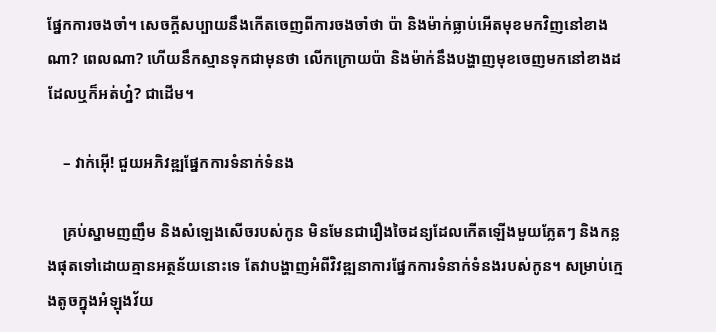ផ្នែកការចងចាំ។ សេចក្ដីសប្បាយនឹងកើតចេញពីការចងចាំថា ប៉ា និងម៉ាក់ធ្លាប់អើតមុខមកវិញនៅខាងណា? ពេលណា? ហើយនឹកស្មានទុកជាមុនថា លើកក្រោយប៉ា និងម៉ាក់នឹងបង្ហាញមុខចេញមកនៅខាងដដែលឬក៏អត់ហ្ន៎? ជាដើម។

    – វាក់អ៊ើ! ជួយអភិវឌ្ឍផ្នែកការទំនាក់ទំនង

    គ្រប់ស្នាមញញឹម និងសំឡេងសើចរបស់កូន មិនមែនជារឿងចៃដន្យដែលកើតឡើងមួយភ្លែតៗ និងកន្លងផុតទៅដោយគ្មានអត្ថន័យនោះទេ តែវាបង្ហាញអំពីវិវឌ្ឍនាការផ្នែកការទំនាក់ទំនងរបស់កូន។ សម្រាប់ក្មេងតូចក្នុងអំឡុងវ័យ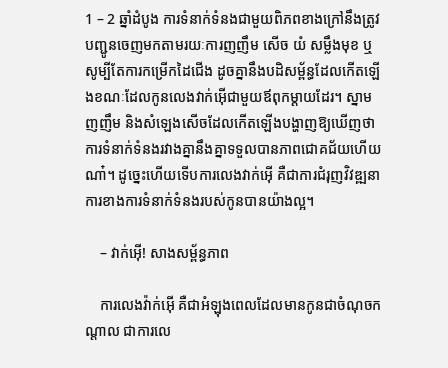1 – 2 ឆ្នាំដំបូង ការទំនាក់ទំនងជាមួយពិភពខាងក្រៅនឹងត្រូវបញ្ជូនចេញមកតាមរយៈការញញឹម សើច យំ សម្លឹងមុខ ឬសូម្បីតែការកម្រើកដៃជើង ដូចគ្នានឹងបដិសម្ព័ន្ធដែលកើតឡើងខណៈដែលកូនលេងវាក់អ៊ើជាមួយឪពុកម្ដាយដែរ។ ស្នាមញញឹម និងសំឡេងសើចដែលកើតឡើងបង្ហាញឱ្យឃើញថា ការទំនាក់ទំនងរវាងគ្នានឹងគ្នាទទួលបានភាពជោគជ័យហើយណា៎។ ដូច្នេះហើយទើបការលេងវាក់អ៊ើ គឺជាការជំរុញវិវឌ្ឍនាការខាងការទំនាក់ទំនងរបស់កូនបានយ៉ាងល្អ។

    – វាក់អ៊ើ! សាងសម្ព័ន្ធភាព

    ការលេងវ៉ាក់អ៊ើ គឺជាអំឡុងពេលដែលមានកូនជាចំណុចកណ្ដាល ជាការលេ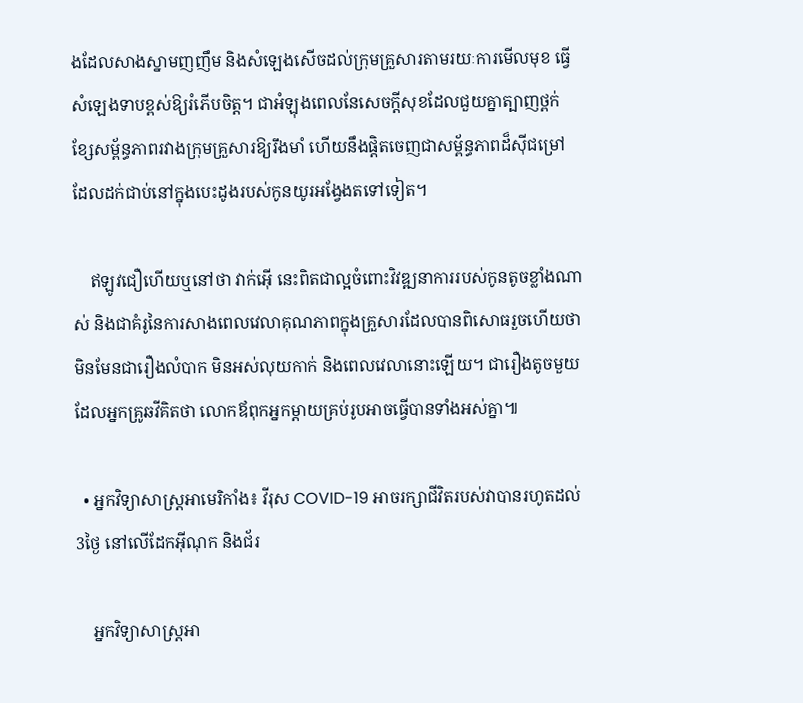ងដែលសាងស្នាមញញឹម និងសំឡេងសើចដល់ក្រុមគ្រួសារតាមរយៈការមើលមុខ ធ្វើសំឡេងទាបខ្ពស់ឱ្យរំភើបចិត្ត។ ជាអំឡុងពេលនែសេចក្ដីសុខដែលជួយគ្នាត្បាញថ្ពក់ខ្សែសម្ព័ន្ធភាពរវាងក្រុមគ្រួសារឱ្យរឹងមាំ ហើយនឹងផ្ដិតចេញជាសម្ព័ន្ធភាពដ៏ស៊ីជម្រៅដែលដក់ជាប់នៅក្នុងបេះដូងរបស់កូនយូរអង្វែងតទៅទៀត។

    ឥឡូវជឿហើយឬនៅថា វាក់អ៊ើ នេះពិតជាល្អចំពោះវិវឌ្ឍនាការរបស់កូនតូចខ្លាំងណាស់ និងជាគំរូនៃការសាងពេលវេលាគុណភាពក្នុងគ្រួសារដែលបានពិសោធរួចហើយថា មិនមែនជារឿងលំបាក មិនអស់លុយកាក់ និងពេលវេលានោះឡើយ។ ជារឿងតូចមួយដែលអ្នកគ្រូឆវីគិតថា លោកឪពុកអ្នកម្ដាយគ្រប់រូបអាចធ្វើបានទាំងអស់គ្នា៕

  • អ្នកវិទ្យាសាស្ត្រអាមេរិកាំង៖ វីរុស COVID-19 អាចរក្សាជីវិតរបស់វាបានរហូតដល់3ថ្ងៃ នៅលើដែកអ៊ីណុក និងជ័រ

    អ្នកវិទ្យាសាស្ត្រអា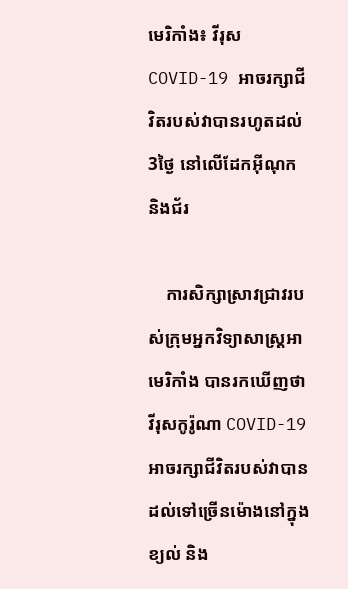មេរិកាំង៖ វីរុស COVID-19 អាចរក្សាជីវិតរបស់វាបានរហូតដល់3ថ្ងៃ នៅលើដែកអ៊ីណុក និងជ័រ

    ការសិក្សាស្រាវជ្រាវរបស់ក្រុមអ្នកវិទ្យាសាស្ត្រអាមេរិកាំង បានរកឃើញថា វីរុសកូរ៉ូណា COVID-19 អាចរក្សាជីវិតរបស់វាបានដល់ទៅច្រើនម៉ោងនៅក្នុងខ្យល់ និង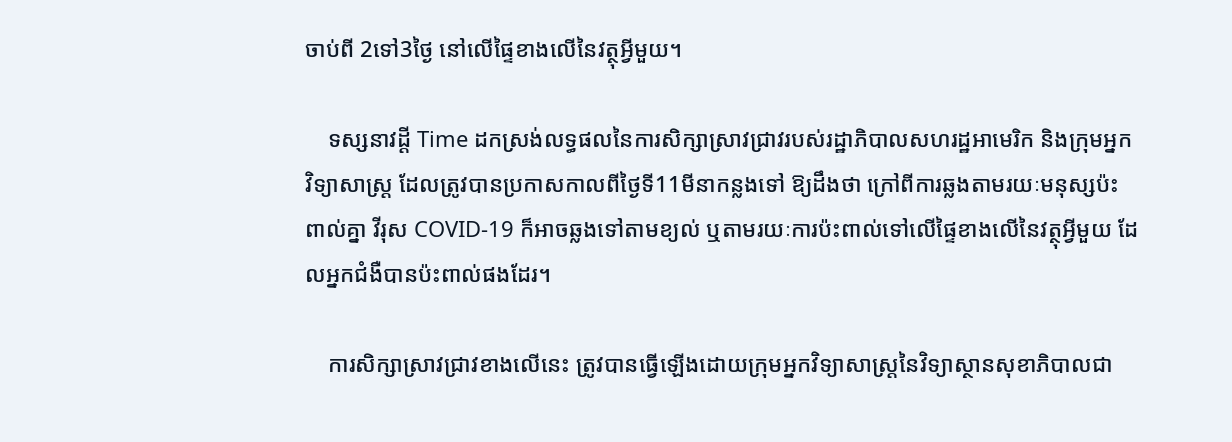ចាប់ពី 2ទៅ3ថ្ងៃ នៅលើផ្ទៃខាងលើនៃវត្ថុអ្វីមួយ។

    ទស្សនាវដ្ដី Time ដកស្រង់លទ្ធផលនៃការសិក្សាស្រាវជ្រាវរបស់រដ្ឋាភិបាលសហរដ្ឋអាមេរិក និងក្រុមអ្នកវិទ្យាសាស្ត្រ ដែលត្រូវបានប្រកាសកាលពីថ្ងៃទី11មីនាកន្លងទៅ ឱ្យដឹងថា ក្រៅពីការឆ្លងតាមរយៈមនុស្សប៉ះពាល់គ្នា វីរុស COVID-19 ក៏អាចឆ្លងទៅតាមខ្យល់ ឬតាមរយៈការប៉ះពាល់ទៅលើផ្ទៃខាងលើនៃវត្ថុអ្វីមួយ ដែលអ្នកជំងឺបានប៉ះពាល់ផងដែរ។

    ការសិក្សាស្រាវជ្រាវខាងលើនេះ ត្រូវបានធ្វើឡើងដោយក្រុមអ្នកវិទ្យាសាស្ត្រនៃវិទ្យាស្ថានសុខាភិបាលជា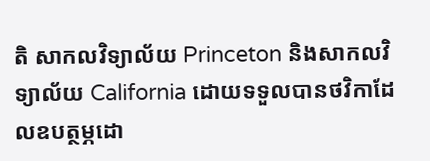តិ សាកលវិទ្យាល័យ Princeton និងសាកលវិទ្យាល័យ California ដោយទទួលបានថវិកាដែលឧបត្ថម្ភដោ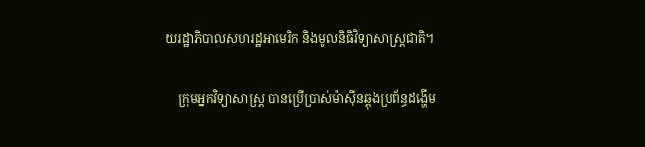យរដ្ឋាភិបាលសហរដ្ឋអាមេរិក និងមូលនិធិវិទ្យាសាស្ត្រជាតិ។

    ក្រុមអ្នកវិទ្យាសាស្ត្រ បានប្រើប្រាស់ម៉ាស៊ីនឆ្ពុងប្រព័ន្ធដង្ហើម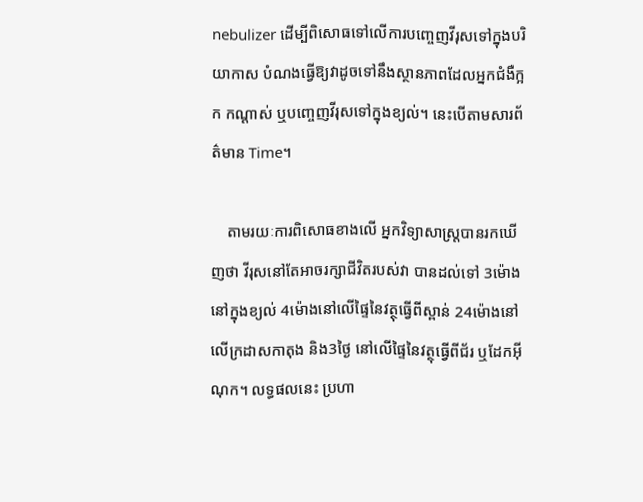nebulizer ដើម្បីពិសោធទៅលើការបញ្ចេញវីរុសទៅក្នុងបរិយាកាស បំណងធ្វើឱ្យវាដូចទៅនឹងស្ថានភាពដែលអ្នកជំងឺក្អក កណ្ដាស់ ឬបញ្ចេញវីរុសទៅក្នុងខ្យល់។ នេះបើតាមសារព័ត៌មាន Time។

    តាមរយៈការពិសោធខាងលើ អ្នកវិទ្យាសាស្ត្របានរកឃើញថា វីរុសនៅតែអាចរក្សាជីវិតរបស់វា បានដល់ទៅ 3ម៉ោងនៅក្នុងខ្យល់ 4ម៉ោងនៅលើផ្ទៃនៃវត្ថុធ្វើពីស្ពាន់ 24ម៉ោងនៅលើក្រដាសកាតុង និង3ថ្ងៃ នៅលើផ្ទៃនៃវត្ថុធ្វើពីជ័រ ឬដែកអ៊ីណុក។ លទ្ធផលនេះ ប្រហា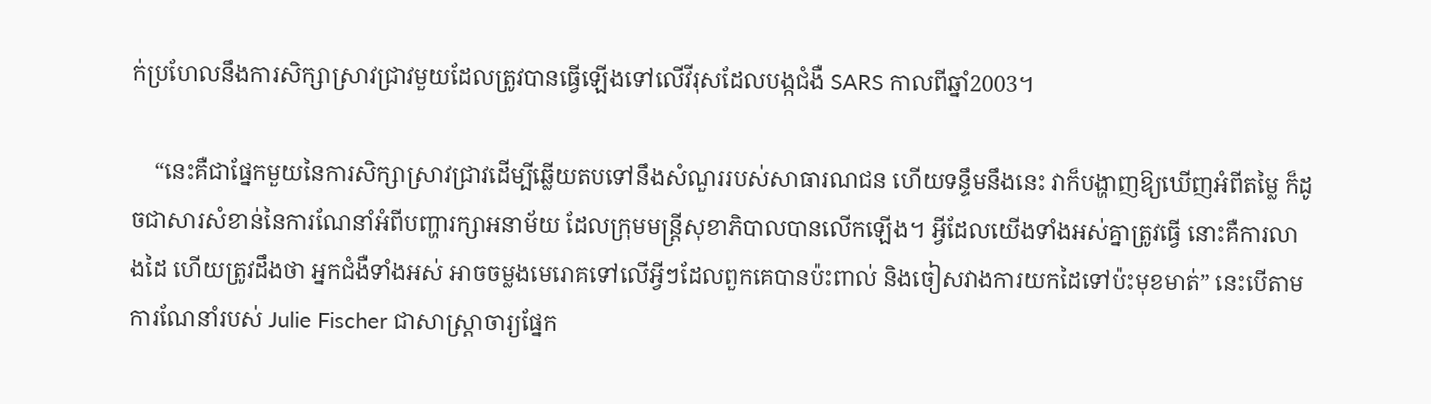ក់ប្រហែលនឹងការសិក្សាស្រាវជ្រាវមួយដែលត្រូវបានធ្វើឡើងទៅលើវីរុសដែលបង្កជំងឺ SARS កាលពីឆ្នាំ2003។

    “នេះគឺជាផ្នែកមួយនៃការសិក្សាស្រាវជ្រាវដើម្បីឆ្លើយតបទៅនឹងសំណួររបស់សាធារណជន ហើយទន្ទឹមនឹងនេះ វាក៏បង្ហាញឱ្យឃើញអំពីតម្លៃ ក៏ដូចជាសារសំខាន់នៃការណែនាំអំពីបញ្ហារក្សាអនាម័យ ដែលក្រុមមន្ត្រីសុខាភិបាលបានលើកឡើង។ អ្វីដែលយើងទាំងអស់គ្នាត្រូវធ្វើ នោះគឺការលាងដៃ ហើយត្រូវដឹងថា អ្នកជំងឺទាំងអស់ អាចចម្លងមេរោគទៅលើអ្វីៗដែលពួកគេបានប៉ះពាល់ និងចៀសវាងការយកដៃទៅប៉ះមុខមាត់” នេះបើតាមការណែនាំរបស់ Julie Fischer ជាសាស្ត្រាចារ្យផ្នែក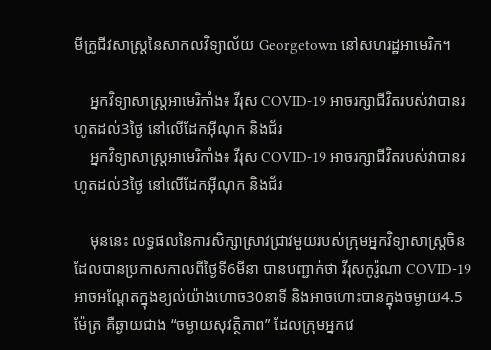មីក្រូជីវសាស្ត្រនៃសាកលវិទ្យាល័យ Georgetown នៅសហរដ្ឋអាមេរិក។

    អ្នកវិទ្យាសាស្ត្រអាមេរិកាំង៖ វីរុស COVID-19 អាចរក្សាជីវិតរបស់វាបានរហូតដល់3ថ្ងៃ នៅលើដែកអ៊ីណុក និងជ័រ
    អ្នកវិទ្យាសាស្ត្រអាមេរិកាំង៖ វីរុស COVID-19 អាចរក្សាជីវិតរបស់វាបានរហូតដល់3ថ្ងៃ នៅលើដែកអ៊ីណុក និងជ័រ

    មុននេះ លទ្ធផលនៃការសិក្សាស្រាវជ្រាវមួយរបស់ក្រុមអ្នកវិទ្យាសាស្ត្រចិន ដែលបានប្រកាសកាលពីថ្ងៃទី6មីនា បានបញ្ជាក់ថា វីរុសកូរ៉ូណា COVID-19 អាចអណ្ដែតក្នុងខ្យល់យ៉ាងហោច30នាទី និងអាចហោះបានក្នុងចម្ងាយ4.5ម៉ែត្រ គឺឆ្ងាយជាង “ចម្ងាយសុវត្ថិភាព” ដែលក្រុមអ្នកវេ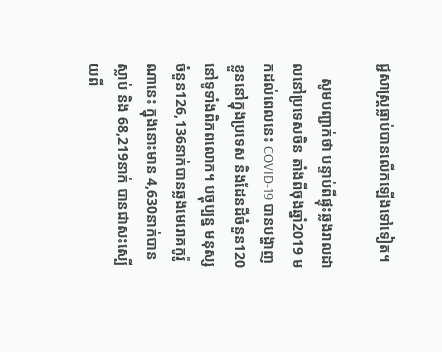ជ្ជសាស្ត្រធ្លាប់បានលើកឡើងទៅទៀត។

    សូមបញ្ជាក់ថា បន្ទាប់ពីផ្ទុះឆ្លងរាលដាលនៅប្រទេសចិន តាំងពីចុងឆ្នាំ2019 មកដល់ពេលនេះ COVID-19 បានបង្ហាញខ្លួននៅក្នុងប្រទេស និងដែនដីចំនួន120 នៅទូទាំងពិភពលោក។ បច្ចុប្បន្ន មនុស្សចំនួន126,136នាក់បានឆ្លងមេរោគកូរ៉ូណានេះ ក្នុងនោះមាន 4,630នាក់បានស្លាប់ និង 68,219នាក់ បានជាសះស្បើយពី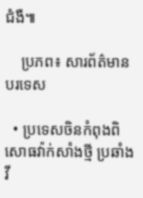ជំងឺ៕

    ប្រភព៖ សារព័ត៌មានបរទេស

  • ប្រទេសចិនកំពុងពិសោធវ៉ាក់សាំងថ្មី ប្រឆាំងវី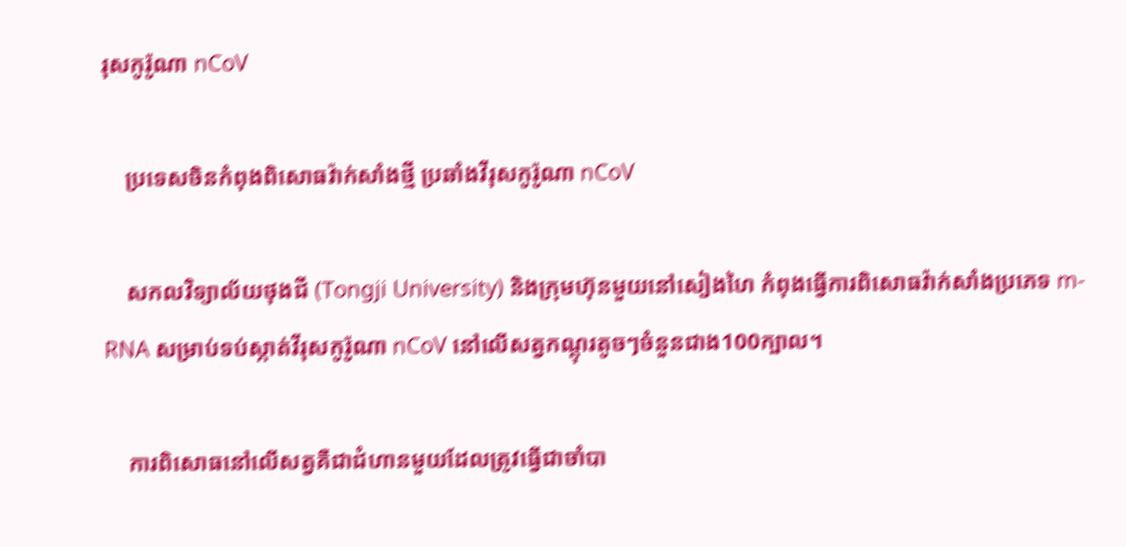រុសកូរ៉ូណា nCoV

    ប្រទេសចិនកំពុងពិសោធវ៉ាក់សាំងថ្មី ប្រឆាំងវីរុសកូរ៉ូណា nCoV

    សកលវិទ្យាល័យថុងជី (Tongji University) និងក្រុមហ៊ុនមួយនៅសៀងហៃ កំពុងធ្វើការពិសោធវ៉ាក់សាំងប្រភេទ m-RNA សម្រាប់ទប់ស្កាត់វីរុសកូរ៉ូណា nCoV នៅលើសត្វកណ្ដុរតូចៗចំនួនជាង100ក្បាល។

    ការពិសោធនៅលើសត្វគឺជាជំហានមួយដែលត្រូវធ្វើជាចាំបា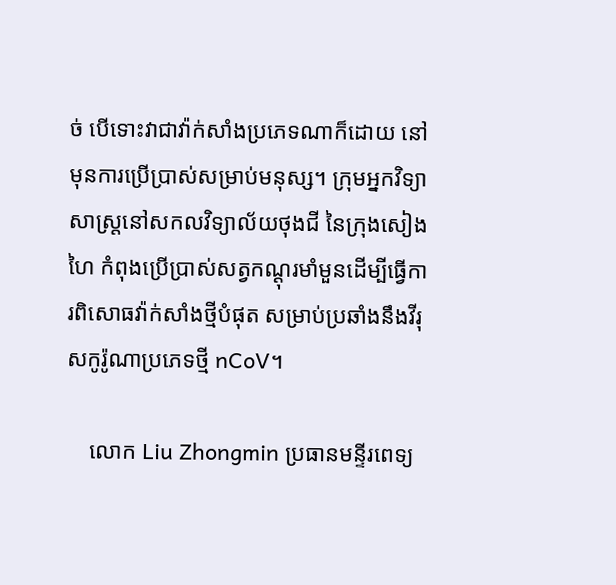ច់ បើទោះវាជាវ៉ាក់សាំងប្រភេទណាក៏ដោយ នៅមុនការប្រើប្រាស់សម្រាប់មនុស្ស។ ក្រុមអ្នកវិទ្យាសាស្ត្រនៅសកលវិទ្យាល័យថុងជី នៃក្រុងសៀងហៃ កំពុងប្រើប្រាស់សត្វកណ្ដុរមាំមួនដើម្បីធ្វើការពិសោធវ៉ាក់សាំងថ្មីបំផុត សម្រាប់ប្រឆាំងនឹងវីរុសកូរ៉ូណាប្រភេទថ្មី nCoV។

    លោក Liu Zhongmin ប្រធានមន្ទីរពេទ្យ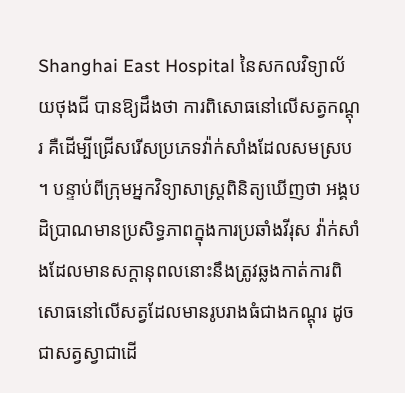Shanghai East Hospital នៃសកលវិទ្យាល័យថុងជី បានឱ្យដឹងថា ការពិសោធនៅលើសត្វកណ្ដុរ គឺដើម្បីជ្រើសរើសប្រភេទវ៉ាក់សាំងដែលសមស្រប។ បន្ទាប់ពីក្រុមអ្នកវិទ្យាសាស្ត្រពិនិត្យឃើញថា អង្គបដិប្រាណមានប្រសិទ្ធភាពក្នុងការប្រឆាំងវីរុស វ៉ាក់សាំងដែលមានសក្ដានុពលនោះនឹងត្រូវឆ្លងកាត់ការពិសោធនៅលើសត្វដែលមានរូបរាងធំជាងកណ្ដុរ ដូចជាសត្វស្វាជាដើ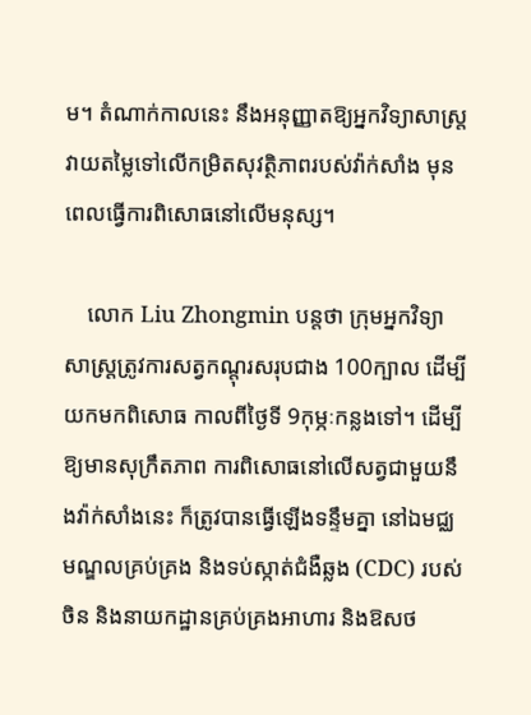ម។ តំណាក់កាលនេះ នឹងអនុញ្ញាតឱ្យអ្នកវិទ្យាសាស្ត្រវាយតម្លៃទៅលើកម្រិតសុវត្ថិភាពរបស់វ៉ាក់សាំង មុនពេលធ្វើការពិសោធនៅលើមនុស្ស។

    លោក Liu Zhongmin បន្តថា ក្រុមអ្នកវិទ្យាសាស្ត្រត្រូវការសត្វកណ្ដុរសរុបជាង 100ក្បាល ដើម្បីយកមកពិសោធ កាលពីថ្ងៃទី 9កុម្ភៈកន្លងទៅ។ ដើម្បីឱ្យមានសុក្រឹតភាព ការពិសោធនៅលើសត្វជាមួយនឹងវ៉ាក់សាំងនេះ ក៏ត្រូវបានធ្វើឡើងទន្ទឹមគ្នា នៅឯមជ្ឈមណ្ឌលគ្រប់គ្រង និងទប់ស្កាត់ជំងឺឆ្លង (CDC) របស់ចិន និងនាយកដ្ឋានគ្រប់គ្រងអាហារ និងឱសថ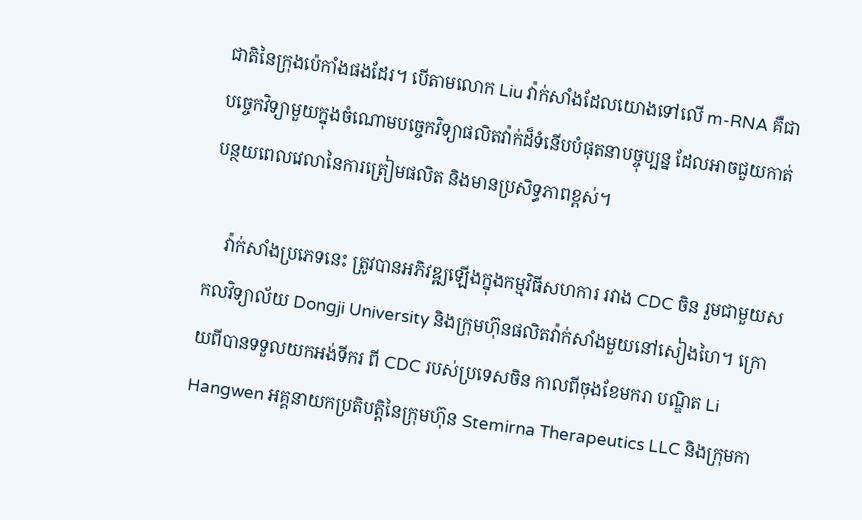ជាតិនៃក្រុងប៉េកាំងផងដែរ។ បើតាមលោក Liu វ៉ាក់សាំងដែលយោងទៅលើ m-RNA គឺជាបច្ចេកវិទ្យាមួយក្នុងចំណោមបច្ចេកវិទ្យាផលិតវ៉ាក់ដ៏ទំនើបបំផុតនាបច្ចុប្បន្ន ដែលអាចជួយកាត់បន្ថយពេលវេលានៃការត្រៀមផលិត និងមានប្រសិទ្ធភាពខ្ពស់។

    វ៉ាក់សាំងប្រភេទនេះ ត្រូវបានអភិវឌ្ឍឡើងក្នុងកម្មវិធីសហការ រវាង CDC ចិន រួមជាមួយសកលវិទ្យាល័យ Dongji University និងក្រុមហ៊ុនផលិតវ៉ាក់សាំងមួយនៅសៀងហៃ។ ក្រោយពីបានទទួលយកអង់ទីករ ពី CDC របស់ប្រទេសចិន កាលពីចុងខែមករា បណ្ឌិត Li Hangwen អគ្គនាយកប្រតិបត្តិនៃក្រុមហ៊ុន Stemirna Therapeutics LLC និងក្រុមកា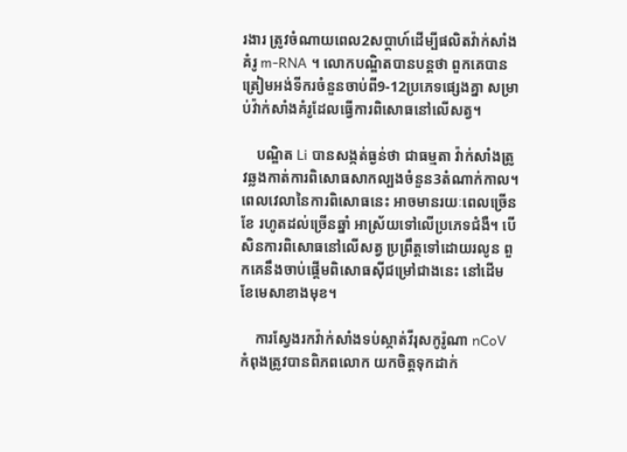រងារ ត្រូវចំណាយពេល2សប្ដាហ៍ដើម្បីផលិតវ៉ាក់សាំងគំរូ m-RNA ។ លោកបណ្ឌិតបានបន្តថា ពួកគេបានត្រៀមអង់ទីករចំនួនចាប់ពី9-12ប្រភេទផ្សេងគ្នា សម្រាប់វ៉ាក់សាំងគំរូដែលធ្វើការពិសោធនៅលើសត្វ។

    បណ្ឌិត Li បានសង្កត់ធ្ងន់ថា ជាធម្មតា វ៉ាក់សាំងត្រូវឆ្លងកាត់ការពិសោធសាកល្បងចំនួន3តំណាក់កាល។ ពេលវេលានៃការពិសោធនេះ អាចមានរយៈពេលច្រើនខែ រហូតដល់ច្រើនឆ្នាំ អាស្រ័យទៅលើប្រភេទជំងឺ។ បើសិនការពិសោធនៅលើសត្វ ប្រព្រឹត្តទៅដោយរលូន ពួកគេនឹងចាប់ផ្ដើមពិសោធស៊ីជម្រៅជាងនេះ នៅដើមខែមេសាខាងមុខ។

    ការស្វែងរកវ៉ាក់សាំងទប់ស្កាត់វីរុសកូរ៉ូណា nCoV កំពុងត្រូវបានពិភពលោក យកចិត្តទុកដាក់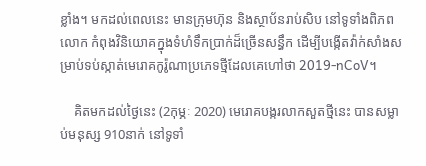ខ្លាំង។ មកដល់ពេលនេះ មានក្រុមហ៊ុន និងស្ថាប័នរាប់សិប នៅទូទាំងពិភពលោក កំពុងវិនិយោគក្នុងទំហំទឹកប្រាក់ដ៏ច្រើនសន្ធឹក ដើម្បីបង្កើតវ៉ាក់សាំងសម្រាប់ទប់ស្កាត់មេរោគកូរ៉ូណាប្រភេទថ្មីដែលគេហៅថា 2019-nCoV។

    គិតមកដល់ថ្ងៃនេះ (2កុម្ភៈ 2020) មេរោគបង្ករលាកសួតថ្មីនេះ បានសម្លាប់មនុស្ស 910នាក់ នៅទូទាំ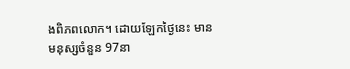ងពិភពលោក។ ដោយឡែកថ្ងៃនេះ មានមនុស្សចំនួន 97នា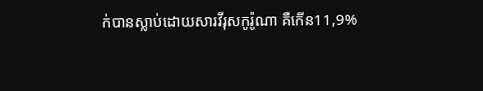ក់បានស្លាប់ដោយសារវីរុសកូរ៉ូណា គឺកើន11,9%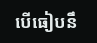បើធៀបនឹ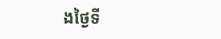ងថ្ងៃទី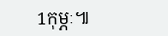1កុម្ភៈ៕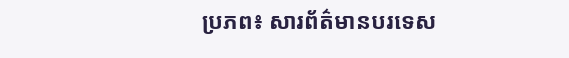ប្រភព៖ សារព័ត៌មានបរទេស